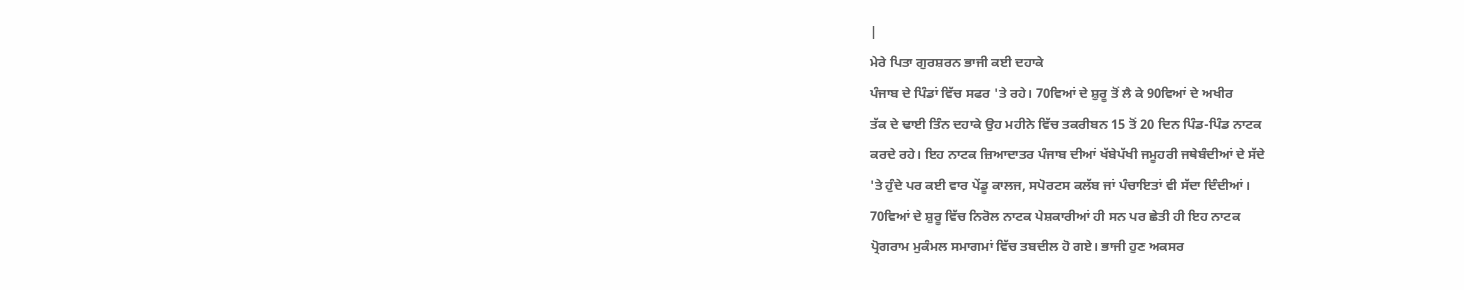|
ਮੇਰੇ ਪਿਤਾ ਗੁਰਸ਼ਰਨ ਭਾਜੀ ਕਈ ਦਹਾਕੇ
ਪੰਜਾਬ ਦੇ ਪਿੰਡਾਂ ਵਿੱਚ ਸਫਰ 'ਤੇ ਰਹੇ। 70ਵਿਆਂ ਦੇ ਸ਼ੁਰੂ ਤੋਂ ਲੈ ਕੇ 90ਵਿਆਂ ਦੇ ਅਖੀਰ
ਤੱਕ ਦੇ ਢਾਈ ਤਿੰਨ ਦਹਾਕੇ ਉਹ ਮਹੀਨੇ ਵਿੱਚ ਤਕਰੀਬਨ 15 ਤੋਂ 20 ਦਿਨ ਪਿੰਡ-ਪਿੰਡ ਨਾਟਕ
ਕਰਦੇ ਰਹੇ। ਇਹ ਨਾਟਕ ਜ਼ਿਆਦਾਤਰ ਪੰਜਾਬ ਦੀਆਂ ਖੱਬੇਪੱਖੀ ਜਮੂਹਰੀ ਜਥੇਬੰਦੀਆਂ ਦੇ ਸੱਦੇ
'ਤੇ ਹੁੰਦੇ ਪਰ ਕਈ ਵਾਰ ਪੇਂਡੂ ਕਾਲਜ, ਸਪੋਰਟਸ ਕਲੱਬ ਜਾਂ ਪੰਚਾਇਤਾਂ ਵੀ ਸੱਦਾ ਦਿੰਦੀਆਂ।
70ਵਿਆਂ ਦੇ ਸ਼ੁਰੂ ਵਿੱਚ ਨਿਰੋਲ ਨਾਟਕ ਪੇਸ਼ਕਾਰੀਆਂ ਹੀ ਸਨ ਪਰ ਛੇਤੀ ਹੀ ਇਹ ਨਾਟਕ
ਪ੍ਰੋਗਰਾਮ ਮੁਕੰਮਲ ਸਮਾਗਮਾਂ ਵਿੱਚ ਤਬਦੀਲ ਹੋ ਗਏ। ਭਾਜੀ ਹੁਣ ਅਕਸਰ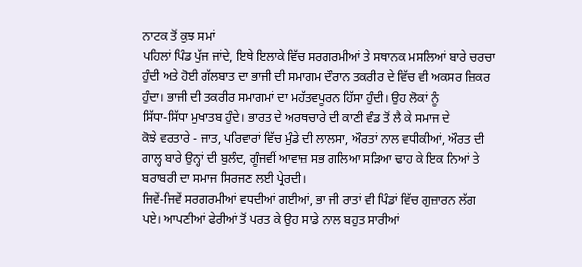ਨਾਟਕ ਤੋਂ ਕੁਝ ਸਮਾਂ
ਪਹਿਲਾਂ ਪਿੰਡ ਪੁੱਜ ਜਾਂਦੇ, ਇਥੇ ਇਲਾਕੇ ਵਿੱਚ ਸਰਗਰਮੀਆਂ ਤੇ ਸਥਾਨਕ ਮਸਲਿਆਂ ਬਾਰੇ ਚਰਚਾ
ਹੁੰਦੀ ਅਤੇ ਹੋਈ ਗੱਲਬਾਤ ਦਾ ਭਾਜੀ ਦੀ ਸਮਾਗਮ ਦੌਰਾਨ ਤਕਰੀਰ ਦੇ ਵਿੱਚ ਵੀ ਅਕਸਰ ਜ਼ਿਕਰ
ਹੁੰਦਾ। ਭਾਜੀ ਦੀ ਤਕਰੀਰ ਸਮਾਗਮਾਂ ਦਾ ਮਹੱਤਵਪੂਰਨ ਹਿੱਸਾ ਹੁੰਦੀ। ਉਹ ਲੋਕਾਂ ਨੂੰ
ਸਿੱਧਾ-ਸਿੱਧਾ ਮੁਖਾਤਬ ਹੁੰਦੇ। ਭਾਰਤ ਦੇ ਅਰਥਚਾਰੇ ਦੀ ਕਾਣੀ ਵੰਡ ਤੋਂ ਲੈ ਕੇ ਸਮਾਜ ਦੇ
ਕੋਝੇ ਵਰਤਾਰੇ - ਜਾਤ, ਪਰਿਵਾਰਾਂ ਵਿੱਚ ਮੁੰਡੇ ਦੀ ਲਾਲਸਾ, ਔਰਤਾਂ ਨਾਲ ਵਧੀਕੀਆਂ, ਔਰਤ ਦੀ
ਗਾਲ੍ਹ ਬਾਰੇ ਉਨ੍ਹਾਂ ਦੀ ਬੁਲੰਦ, ਗੂੰਜਵੀਂ ਆਵਾਜ਼ ਸਭ ਗਲਿਆ ਸੜਿਆ ਢਾਹ ਕੇ ਇਕ ਨਿਆਂ ਤੇ
ਬਰਾਬਰੀ ਦਾ ਸਮਾਜ ਸਿਰਜਣ ਲਈ ਪ੍ਰੇਰਦੀ।
ਜਿਵੇਂ-ਜਿਵੇਂ ਸਰਗਰਮੀਆਂ ਵਧਦੀਆਂ ਗਈਆਂ, ਭਾ ਜੀ ਰਾਤਾਂ ਵੀ ਪਿੰਡਾਂ ਵਿੱਚ ਗੁਜ਼ਾਰਨ ਲੱਗ
ਪਏ। ਆਪਣੀਆਂ ਫੇਰੀਆਂ ਤੋਂ ਪਰਤ ਕੇ ਉਹ ਸਾਡੇ ਨਾਲ ਬਹੁਤ ਸਾਰੀਆਂ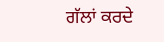ਗੱਲਾਂ ਕਰਦੇ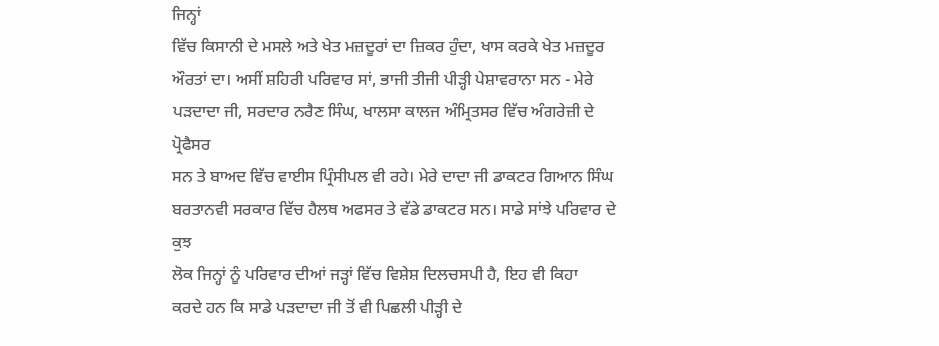ਜਿਨ੍ਹਾਂ
ਵਿੱਚ ਕਿਸਾਨੀ ਦੇ ਮਸਲੇ ਅਤੇ ਖੇਤ ਮਜ਼ਦੂਰਾਂ ਦਾ ਜ਼ਿਕਰ ਹੁੰਦਾ, ਖਾਸ ਕਰਕੇ ਖੇਤ ਮਜ਼ਦੂਰ
ਔਰਤਾਂ ਦਾ। ਅਸੀਂ ਸ਼ਹਿਰੀ ਪਰਿਵਾਰ ਸਾਂ, ਭਾਜੀ ਤੀਜੀ ਪੀੜ੍ਹੀ ਪੇਸ਼ਾਵਰਾਨਾ ਸਨ - ਮੇਰੇ
ਪੜਦਾਦਾ ਜੀ, ਸਰਦਾਰ ਨਰੈਣ ਸਿੰਘ, ਖਾਲਸਾ ਕਾਲਜ ਅੰਮ੍ਰਿਤਸਰ ਵਿੱਚ ਅੰਗਰੇਜ਼ੀ ਦੇ ਪ੍ਰੋਫੈਸਰ
ਸਨ ਤੇ ਬਾਅਦ ਵਿੱਚ ਵਾਈਸ ਪ੍ਰਿੰਸੀਪਲ ਵੀ ਰਹੇ। ਮੇਰੇ ਦਾਦਾ ਜੀ ਡਾਕਟਰ ਗਿਆਨ ਸਿੰਘ
ਬਰਤਾਨਵੀ ਸਰਕਾਰ ਵਿੱਚ ਹੈਲਥ ਅਫਸਰ ਤੇ ਵੱਡੇ ਡਾਕਟਰ ਸਨ। ਸਾਡੇ ਸਾਂਝੇ ਪਰਿਵਾਰ ਦੇ ਕੁਝ
ਲੋਕ ਜਿਨ੍ਹਾਂ ਨੂੰ ਪਰਿਵਾਰ ਦੀਆਂ ਜੜ੍ਹਾਂ ਵਿੱਚ ਵਿਸ਼ੇਸ਼ ਦਿਲਚਸਪੀ ਹੈ, ਇਹ ਵੀ ਕਿਹਾ
ਕਰਦੇ ਹਨ ਕਿ ਸਾਡੇ ਪੜਦਾਦਾ ਜੀ ਤੋਂ ਵੀ ਪਿਛਲੀ ਪੀੜ੍ਹੀ ਦੇ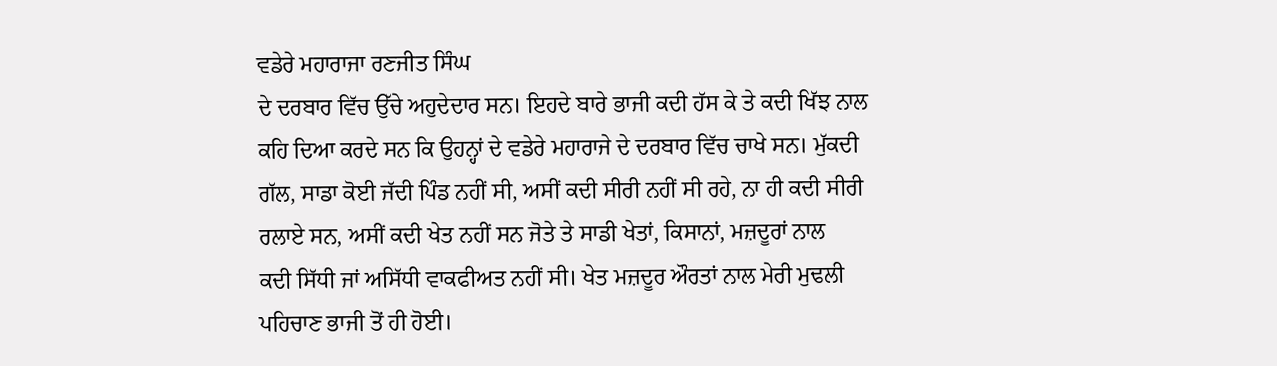ਵਡੇਰੇ ਮਹਾਰਾਜਾ ਰਣਜੀਤ ਸਿੰਘ
ਦੇ ਦਰਬਾਰ ਵਿੱਚ ਉੱਚੇ ਅਹੁਦੇਦਾਰ ਸਨ। ਇਹਦੇ ਬਾਰੇ ਭਾਜੀ ਕਦੀ ਹੱਸ ਕੇ ਤੇ ਕਦੀ ਖਿੱਝ ਨਾਲ
ਕਹਿ ਦਿਆ ਕਰਦੇ ਸਨ ਕਿ ਉਹਨ੍ਹਾਂ ਦੇ ਵਡੇਰੇ ਮਹਾਰਾਜੇ ਦੇ ਦਰਬਾਰ ਵਿੱਚ ਚਾਖੇ ਸਨ। ਮੁੱਕਦੀ
ਗੱਲ, ਸਾਡਾ ਕੋਈ ਜੱਦੀ ਪਿੰਡ ਨਹੀਂ ਸੀ, ਅਸੀਂ ਕਦੀ ਸੀਰੀ ਨਹੀਂ ਸੀ ਰਹੇ, ਨਾ ਹੀ ਕਦੀ ਸੀਰੀ
ਰਲਾਏ ਸਨ, ਅਸੀਂ ਕਦੀ ਖੇਤ ਨਹੀਂ ਸਨ ਜੋਤੇ ਤੇ ਸਾਡੀ ਖੇਤਾਂ, ਕਿਸਾਨਾਂ, ਮਜ਼ਦੂਰਾਂ ਨਾਲ
ਕਦੀ ਸਿੱਧੀ ਜਾਂ ਅਸਿੱਧੀ ਵਾਕਫੀਅਤ ਨਹੀਂ ਸੀ। ਖੇਤ ਮਜ਼ਦੂਰ ਔਰਤਾਂ ਨਾਲ ਮੇਰੀ ਮੁਢਲੀ
ਪਹਿਚਾਣ ਭਾਜੀ ਤੋਂ ਹੀ ਹੋਈ।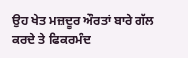ਉਹ ਖੇਤ ਮਜ਼ਦੂਰ ਔਰਤਾਂ ਬਾਰੇ ਗੱਲ ਕਰਦੇ ਤੇ ਫਿਕਰਮੰਦ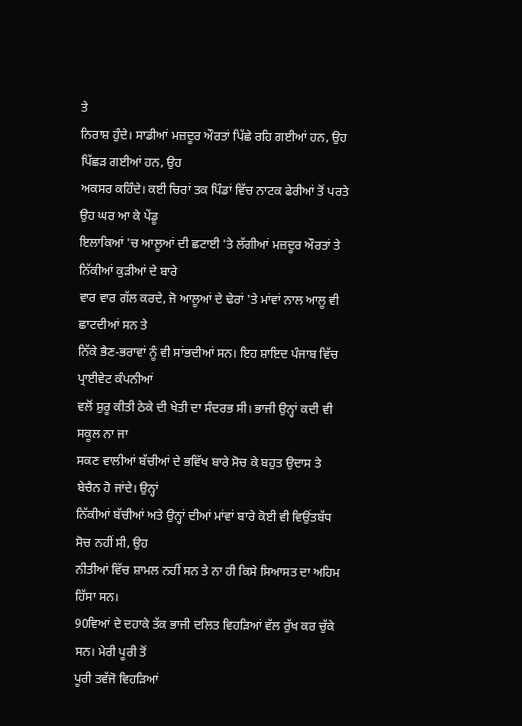ਤੇ
ਨਿਰਾਸ਼ ਹੁੰਦੇ। ਸਾਡੀਆਂ ਮਜ਼ਦੂਰ ਔਰਤਾਂ ਪਿੱਛੇ ਰਹਿ ਗਈਆਂ ਹਨ, ਉਹ ਪਿੱਛੜ ਗਈਆਂ ਹਨ, ਉਹ
ਅਕਸਰ ਕਹਿੰਦੇ। ਕਈ ਚਿਰਾਂ ਤਕ ਪਿੰਡਾਂ ਵਿੱਚ ਨਾਟਕ ਫੇਰੀਆਂ ਤੋਂ ਪਰਤੇ ਉਹ ਘਰ ਆ ਕੇ ਪੇਂਡੂ
ਇਲਾਕਿਆਂ 'ਚ ਆਲੂਆਂ ਦੀ ਛਟਾਈ 'ਤੇ ਲੱਗੀਆਂ ਮਜ਼ਦੂਰ ਔਰਤਾਂ ਤੇ ਨਿੱਕੀਆਂ ਕੁੜੀਆਂ ਦੇ ਬਾਰੇ
ਵਾਰ ਵਾਰ ਗੱਲ ਕਰਦੇ, ਜੋ ਆਲੂਆਂ ਦੇ ਢੇਰਾਂ 'ਤੇ ਮਾਂਵਾਂ ਨਾਲ ਆਲੂ ਵੀ ਛਾਟਦੀਆਂ ਸਨ ਤੇ
ਨਿੱਕੇ ਭੈਣ-ਭਰਾਵਾਂ ਨੂੰ ਵੀ ਸਾਂਭਦੀਆਂ ਸਨ। ਇਹ ਸ਼ਾਇਦ ਪੰਜਾਬ ਵਿੱਚ ਪ੍ਰਾਈਵੇਟ ਕੰਪਨੀਆਂ
ਵਲੋਂ ਸ਼ੁਰੂ ਕੀਤੀ ਠੇਕੇ ਦੀ ਖੇਤੀ ਦਾ ਸੰਦਰਭ ਸੀ। ਭਾਜੀ ਉਨ੍ਹਾਂ ਕਦੀ ਵੀ ਸਕੂਲ ਨਾ ਜਾ
ਸਕਣ ਵਾਲੀਆਂ ਬੱਚੀਆਂ ਦੇ ਭਵਿੱਖ ਬਾਰੇ ਸੋਚ ਕੇ ਬਹੁਤ ਉਦਾਸ ਤੇ ਬੇਚੈਨ ਹੋ ਜਾਂਦੇ। ਉਨ੍ਹਾਂ
ਨਿੱਕੀਆਂ ਬੱਚੀਆਂ ਅਤੇ ਉਨ੍ਹਾਂ ਦੀਆਂ ਮਾਂਵਾਂ ਬਾਰੇ ਕੋਈ ਵੀ ਵਿਉਂਤਬੱਧ ਸੋਚ ਨਹੀਂ ਸੀ, ਉਹ
ਨੀਤੀਆਂ ਵਿੱਚ ਸ਼ਾਮਲ ਨਹੀਂ ਸਨ ਤੇ ਨਾ ਹੀ ਕਿਸੇ ਸਿਆਸਤ ਦਾ ਅਹਿਮ ਹਿੱਸਾ ਸਨ।
90ਵਿਆਂ ਦੇ ਦਹਾਕੇ ਤੱਕ ਭਾਜੀ ਦਲਿਤ ਵਿਹੜਿਆਂ ਵੱਲ ਰੁੱਖ ਕਰ ਚੁੱਕੇ ਸਨ। ਮੇਰੀ ਪੂਰੀ ਤੋਂ
ਪੂਰੀ ਤਵੱਜੋ ਵਿਹੜਿਆਂ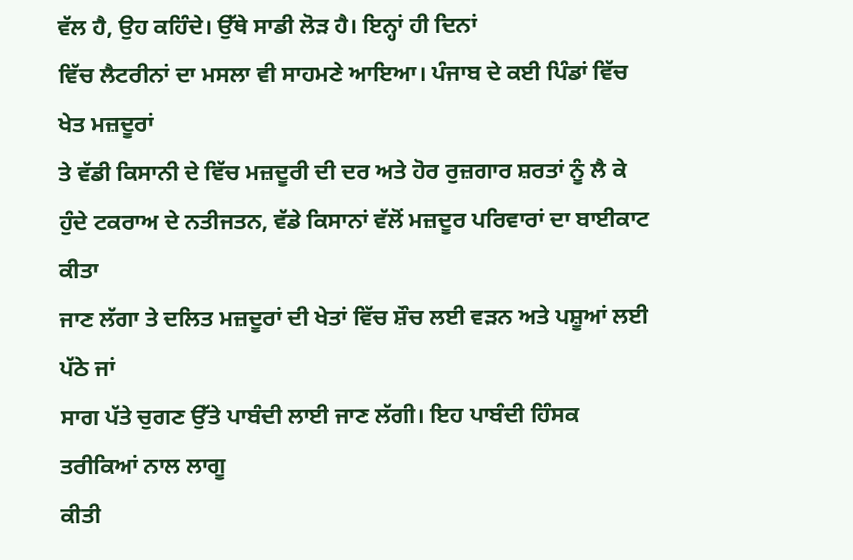ਵੱਲ ਹੈ, ਉਹ ਕਹਿੰਦੇ। ਉੱਥੇ ਸਾਡੀ ਲੋੜ ਹੈ। ਇਨ੍ਹਾਂ ਹੀ ਦਿਨਾਂ
ਵਿੱਚ ਲੈਟਰੀਨਾਂ ਦਾ ਮਸਲਾ ਵੀ ਸਾਹਮਣੇ ਆਇਆ। ਪੰਜਾਬ ਦੇ ਕਈ ਪਿੰਡਾਂ ਵਿੱਚ ਖੇਤ ਮਜ਼ਦੂਰਾਂ
ਤੇ ਵੱਡੀ ਕਿਸਾਨੀ ਦੇ ਵਿੱਚ ਮਜ਼ਦੂਰੀ ਦੀ ਦਰ ਅਤੇ ਹੋਰ ਰੁਜ਼ਗਾਰ ਸ਼ਰਤਾਂ ਨੂੰ ਲੈ ਕੇ
ਹੁੰਦੇ ਟਕਰਾਅ ਦੇ ਨਤੀਜਤਨ, ਵੱਡੇ ਕਿਸਾਨਾਂ ਵੱਲੋਂ ਮਜ਼ਦੂਰ ਪਰਿਵਾਰਾਂ ਦਾ ਬਾਈਕਾਟ ਕੀਤਾ
ਜਾਣ ਲੱਗਾ ਤੇ ਦਲਿਤ ਮਜ਼ਦੂਰਾਂ ਦੀ ਖੇਤਾਂ ਵਿੱਚ ਸ਼ੌਚ ਲਈ ਵੜਨ ਅਤੇ ਪਸ਼ੂਆਂ ਲਈ ਪੱਠੇ ਜਾਂ
ਸਾਗ ਪੱਤੇ ਚੁਗਣ ਉੱਤੇ ਪਾਬੰਦੀ ਲਾਈ ਜਾਣ ਲੱਗੀ। ਇਹ ਪਾਬੰਦੀ ਹਿੰਸਕ ਤਰੀਕਿਆਂ ਨਾਲ ਲਾਗੂ
ਕੀਤੀ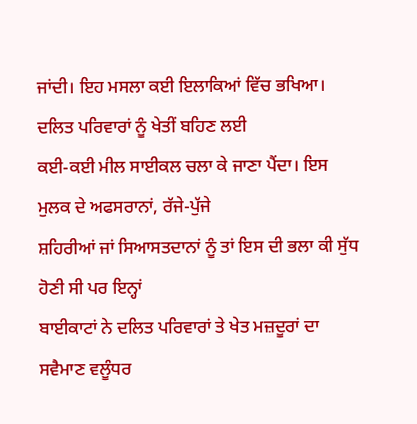ਜਾਂਦੀ। ਇਹ ਮਸਲਾ ਕਈ ਇਲਾਕਿਆਂ ਵਿੱਚ ਭਖਿਆ। ਦਲਿਤ ਪਰਿਵਾਰਾਂ ਨੂੰ ਖੇਤੀਂ ਬਹਿਣ ਲਈ
ਕਈ-ਕਈ ਮੀਲ ਸਾਈਕਲ ਚਲਾ ਕੇ ਜਾਣਾ ਪੈਂਦਾ। ਇਸ ਮੁਲਕ ਦੇ ਅਫਸਰਾਨਾਂ, ਰੱਜੇ-ਪੁੱਜੇ
ਸ਼ਹਿਰੀਆਂ ਜਾਂ ਸਿਆਸਤਦਾਨਾਂ ਨੂੰ ਤਾਂ ਇਸ ਦੀ ਭਲਾ ਕੀ ਸੁੱਧ ਹੋਣੀ ਸੀ ਪਰ ਇਨ੍ਹਾਂ
ਬਾਈਕਾਟਾਂ ਨੇ ਦਲਿਤ ਪਰਿਵਾਰਾਂ ਤੇ ਖੇਤ ਮਜ਼ਦੂਰਾਂ ਦਾ ਸਵੈਮਾਣ ਵਲੂੰਧਰ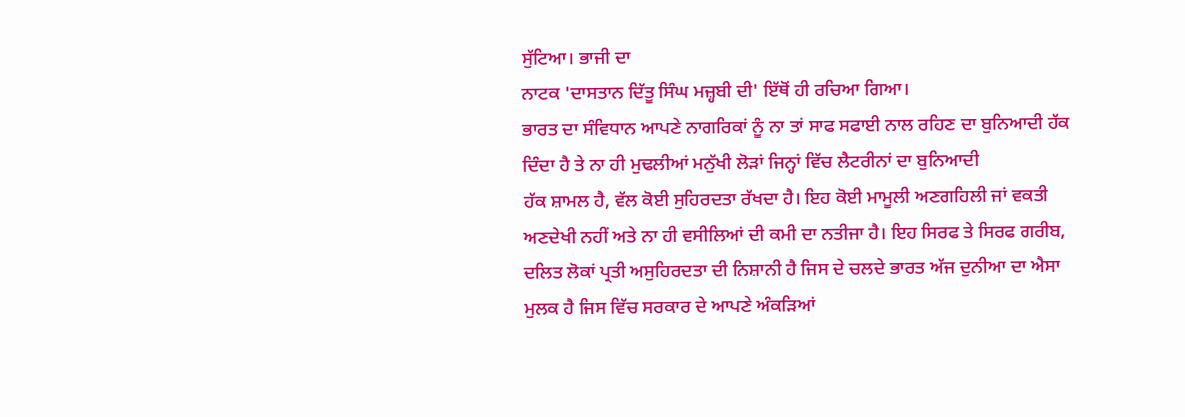ਸੁੱਟਿਆ। ਭਾਜੀ ਦਾ
ਨਾਟਕ 'ਦਾਸਤਾਨ ਦਿੱਤੂ ਸਿੰਘ ਮਜ਼੍ਹਬੀ ਦੀ' ਇੱਥੋਂ ਹੀ ਰਚਿਆ ਗਿਆ।
ਭਾਰਤ ਦਾ ਸੰਵਿਧਾਨ ਆਪਣੇ ਨਾਗਰਿਕਾਂ ਨੂੰ ਨਾ ਤਾਂ ਸਾਫ ਸਫਾਈ ਨਾਲ ਰਹਿਣ ਦਾ ਬੁਨਿਆਦੀ ਹੱਕ
ਦਿੰਦਾ ਹੈ ਤੇ ਨਾ ਹੀ ਮੁਢਲੀਆਂ ਮਨੁੱਖੀ ਲੋੜਾਂ ਜਿਨ੍ਹਾਂ ਵਿੱਚ ਲੈਟਰੀਨਾਂ ਦਾ ਬੁਨਿਆਦੀ
ਹੱਕ ਸ਼ਾਮਲ ਹੈ, ਵੱਲ ਕੋਈ ਸੁਹਿਰਦਤਾ ਰੱਖਦਾ ਹੈ। ਇਹ ਕੋਈ ਮਾਮੂਲੀ ਅਣਗਹਿਲੀ ਜਾਂ ਵਕਤੀ
ਅਣਦੇਖੀ ਨਹੀਂ ਅਤੇ ਨਾ ਹੀ ਵਸੀਲਿਆਂ ਦੀ ਕਮੀ ਦਾ ਨਤੀਜਾ ਹੈ। ਇਹ ਸਿਰਫ ਤੇ ਸਿਰਫ ਗਰੀਬ,
ਦਲਿਤ ਲੋਕਾਂ ਪ੍ਰਤੀ ਅਸੁਹਿਰਦਤਾ ਦੀ ਨਿਸ਼ਾਨੀ ਹੈ ਜਿਸ ਦੇ ਚਲਦੇ ਭਾਰਤ ਅੱਜ ਦੁਨੀਆ ਦਾ ਐਸਾ
ਮੁਲਕ ਹੈ ਜਿਸ ਵਿੱਚ ਸਰਕਾਰ ਦੇ ਆਪਣੇ ਅੰਕੜਿਆਂ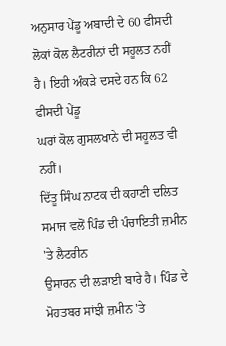ਅਨੁਸਾਰ ਪੇਂਡੂ ਅਬਾਦੀ ਦੇ 60 ਫੀਸਦੀ
ਲੋਕਾਂ ਕੋਲ ਲੈਟਰੀਨਾਂ ਦੀ ਸਹੂਲਤ ਨਹੀਂ ਹੈ। ਇਹੀ ਅੰਕੜੇ ਦਸਦੇ ਹਨ ਕਿ 62 ਫੀਸਦੀ ਪੇਂਡੂ
ਘਰਾਂ ਕੋਲ ਗੁਸਲਖਾਨੇ ਦੀ ਸਹੂਲਤ ਵੀ ਨਹੀਂ।
ਦਿੱਤੂ ਸਿੰਘ ਨਾਟਕ ਦੀ ਕਹਾਣੀ ਦਲਿਤ ਸਮਾਜ ਵਲੋਂ ਪਿੰਡ ਦੀ ਪੰਚਾਇਤੀ ਜ਼ਮੀਨ 'ਤੇ ਲੈਟਰੀਨ
ਉਸਾਰਨ ਦੀ ਲੜਾਈ ਬਾਰੇ ਹੈ। ਪਿੰਡ ਦੇ ਮੋਹਤਬਰ ਸਾਂਝੀ ਜ਼ਮੀਨ 'ਤੇ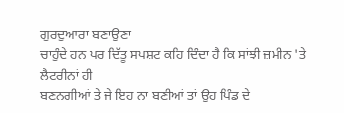ਗੁਰਦੁਆਰਾ ਬਣਾਉਣਾ
ਚਾਹੁੰਦੇ ਹਨ ਪਰ ਦਿੱਤੂ ਸਪਸ਼ਟ ਕਹਿ ਦਿੰਦਾ ਹੈ ਕਿ ਸਾਂਝੀ ਜ਼ਮੀਨ 'ਤੇ ਲੈਟਰੀਨਾਂ ਹੀ
ਬਣਨਗੀਆਂ ਤੇ ਜੇ ਇਹ ਨਾ ਬਣੀਆਂ ਤਾਂ ਉਹ ਪਿੰਡ ਦੇ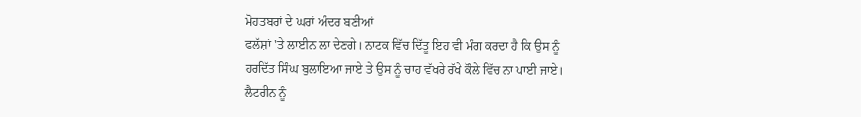ਮੋਹਤਬਰਾਂ ਦੇ ਘਰਾਂ ਅੰਦਰ ਬਣੀਆਂ
ਫਲੱਸ਼ਾਂ 'ਤੇ ਲਾਈਨ ਲਾ ਦੇਣਗੇ। ਨਾਟਕ ਵਿੱਚ ਦਿੱਤੂ ਇਹ ਵੀ ਮੰਗ ਕਰਦਾ ਹੈ ਕਿ ਉਸ ਨੂੰ
ਹਰਦਿੱਤ ਸਿੰਘ ਬੁਲਾਇਆ ਜਾਏ ਤੇ ਉਸ ਨੂੰ ਚਾਹ ਵੱਖਰੇ ਰੱਖੇ ਕੌਲੇ ਵਿੱਚ ਨਾ ਪਾਈ ਜਾਏ।
ਲੈਟਰੀਨ ਨੂੰ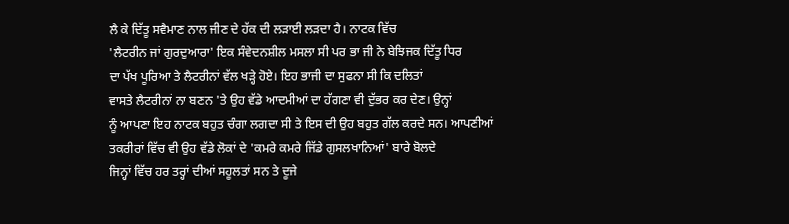ਲੈ ਕੇ ਦਿੱਤੂ ਸਵੈਮਾਣ ਨਾਲ ਜੀਣ ਦੇ ਹੱਕ ਦੀ ਲੜਾਈ ਲੜਦਾ ਹੈ। ਨਾਟਕ ਵਿੱਚ
'ਲੈਟਰੀਨ ਜਾਂ ਗੁਰਦੁਆਰਾ' ਇਕ ਸੰਵੇਦਨਸ਼ੀਲ ਮਸਲਾ ਸੀ ਪਰ ਭਾ ਜੀ ਨੇ ਬੇਝਿਜਕ ਦਿੱਤੂ ਧਿਰ
ਦਾ ਪੱਖ ਪੂਰਿਆ ਤੇ ਲੈਟਰੀਨਾਂ ਵੱਲ ਖੜ੍ਹੇ ਹੋਏ। ਇਹ ਭਾਜੀ ਦਾ ਸੁਫਨਾ ਸੀ ਕਿ ਦਲਿਤਾਂ
ਵਾਸਤੇ ਲੈਟਰੀਨਾਂ ਨਾ ਬਣਨ 'ਤੇ ਉਹ ਵੱਡੇ ਆਦਮੀਆਂ ਦਾ ਹੱਗਣਾ ਵੀ ਦੁੱਭਰ ਕਰ ਦੇਣ। ਉਨ੍ਹਾਂ
ਨੂੰ ਆਪਣਾ ਇਹ ਨਾਟਕ ਬਹੁਤ ਚੰਗਾ ਲਗਦਾ ਸੀ ਤੇ ਇਸ ਦੀ ਉਹ ਬਹੁਤ ਗੱਲ ਕਰਦੇ ਸਨ। ਆਪਣੀਆਂ
ਤਕਰੀਰਾਂ ਵਿੱਚ ਵੀ ਉਹ ਵੱਡੇ ਲੋਕਾਂ ਦੇ 'ਕਮਰੇ ਕਮਰੇ ਜਿੱਡੇ ਗੁਸਲਖਾਨਿਆਂ' ਬਾਰੇ ਬੋਲਦੇ
ਜਿਨ੍ਹਾਂ ਵਿੱਚ ਹਰ ਤਰ੍ਹਾਂ ਦੀਆਂ ਸਹੂਲਤਾਂ ਸਨ ਤੇ ਦੂਜੇ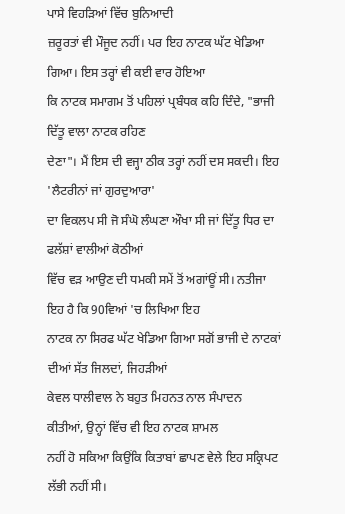ਪਾਸੇ ਵਿਹੜਿਆਂ ਵਿੱਚ ਬੁਨਿਆਦੀ
ਜ਼ਰੂਰਤਾਂ ਵੀ ਮੌਜੂਦ ਨਹੀਂ। ਪਰ ਇਹ ਨਾਟਕ ਘੱਟ ਖੇਡਿਆ ਗਿਆ। ਇਸ ਤਰ੍ਹਾਂ ਵੀ ਕਈ ਵਾਰ ਹੋਇਆ
ਕਿ ਨਾਟਕ ਸਮਾਗਮ ਤੋਂ ਪਹਿਲਾਂ ਪ੍ਰਬੰਧਕ ਕਹਿ ਦਿੰਦੇ, "ਭਾਜੀ ਦਿੱਤੂ ਵਾਲਾ ਨਾਟਕ ਰਹਿਣ
ਦੇਣਾ"। ਮੈਂ ਇਸ ਦੀ ਵਜ੍ਹਾ ਠੀਕ ਤਰ੍ਹਾਂ ਨਹੀਂ ਦਸ ਸਕਦੀ। ਇਹ 'ਲੈਟਰੀਨਾਂ ਜਾਂ ਗੁਰਦੁਆਰਾ'
ਦਾ ਵਿਕਲਪ ਸੀ ਜੋ ਸੰਘੋ ਲੰਘਣਾ ਔਖਾ ਸੀ ਜਾਂ ਦਿੱਤੂ ਧਿਰ ਦਾ ਫਲੱਸ਼ਾਂ ਵਾਲੀਆਂ ਕੋਠੀਆਂ
ਵਿੱਚ ਵੜ ਆਉਣ ਦੀ ਧਮਕੀ ਸਮੇਂ ਤੋਂ ਅਗਾਂਊਂ ਸੀ। ਨਤੀਜਾ ਇਹ ਹੈ ਕਿ 90ਵਿਆਂ 'ਚ ਲਿਖਿਆ ਇਹ
ਨਾਟਕ ਨਾ ਸਿਰਫ ਘੱਟ ਖੇਡਿਆ ਗਿਆ ਸਗੋਂ ਭਾਜੀ ਦੇ ਨਾਟਕਾਂ ਦੀਆਂ ਸੱਤ ਜਿਲਦਾਂ, ਜਿਹੜੀਆਂ
ਕੇਵਲ ਧਾਲੀਵਾਲ ਨੇ ਬਹੁਤ ਮਿਹਨਤ ਨਾਲ ਸੰਪਾਦਨ ਕੀਤੀਆਂ, ਉਨ੍ਹਾਂ ਵਿੱਚ ਵੀ ਇਹ ਨਾਟਕ ਸ਼ਾਮਲ
ਨਹੀਂ ਹੋ ਸਕਿਆ ਕਿਉਂਕਿ ਕਿਤਾਬਾਂ ਛਾਪਣ ਵੇਲੇ ਇਹ ਸਕ੍ਰਿਪਟ ਲੱਭੀ ਨਹੀਂ ਸੀ।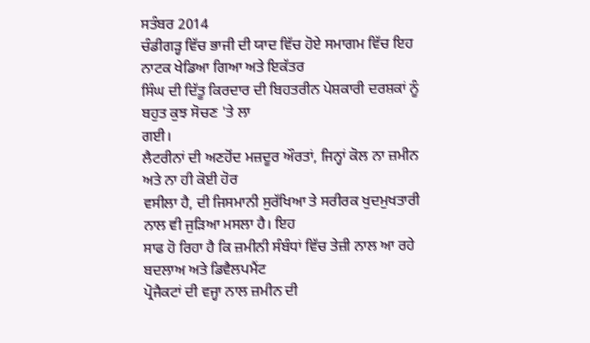ਸਤੰਬਰ 2014
ਚੰਡੀਗੜ੍ਹ ਵਿੱਚ ਭਾਜੀ ਦੀ ਯਾਦ ਵਿੱਚ ਹੋਏ ਸਮਾਗਮ ਵਿੱਚ ਇਹ ਨਾਟਕ ਖੇਡਿਆ ਗਿਆ ਅਤੇ ਇਕੱਤਰ
ਸਿੰਘ ਦੀ ਦਿੱਤੂ ਕਿਰਦਾਰ ਦੀ ਬਿਹਤਰੀਨ ਪੇਸ਼ਕਾਰੀ ਦਰਸ਼ਕਾਂ ਨੂੰ ਬਹੁਤ ਕੁਝ ਸੋਚਣ 'ਤੇ ਲਾ
ਗਈ।
ਲੈਟਰੀਨਾਂ ਦੀ ਅਣਹੋਂਦ ਮਜ਼ਦੂਰ ਔਰਤਾਂ, ਜਿਨ੍ਹਾਂ ਕੋਲ ਨਾ ਜ਼ਮੀਨ ਅਤੇ ਨਾ ਹੀ ਕੋਈ ਹੋਰ
ਵਸੀਲਾ ਹੈ, ਦੀ ਜਿਸਮਾਨੀ ਸੁਰੱਖਿਆ ਤੇ ਸਰੀਰਕ ਖੁਦਮੁਖਤਾਰੀ ਨਾਲ ਵੀ ਜੁੜਿਆ ਮਸਲਾ ਹੈ। ਇਹ
ਸਾਫ ਹੋ ਰਿਹਾ ਹੈ ਕਿ ਜ਼ਮੀਨੀ ਸੰਬੰਧਾਂ ਵਿੱਚ ਤੇਜ਼ੀ ਨਾਲ ਆ ਰਹੇ ਬਦਲਾਅ ਅਤੇ ਡਿਵੈਲਪਮੈਂਟ
ਪ੍ਰੋਜੈਕਟਾਂ ਦੀ ਵਜ੍ਹਾ ਨਾਲ ਜ਼ਮੀਨ ਦੀ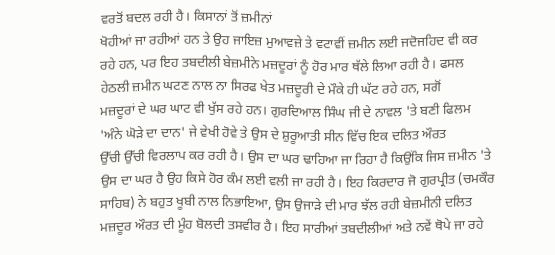ਵਰਤੋਂ ਬਦਲ ਰਹੀ ਹੈ। ਕਿਸਾਨਾਂ ਤੋਂ ਜ਼ਮੀਨਾਂ
ਖੋਹੀਆਂ ਜਾ ਰਹੀਆਂ ਹਨ ਤੇ ਉਹ ਜਾਇਜ਼ ਮੁਆਵਜ਼ੇ ਤੇ ਵਟਾਵੀਂ ਜ਼ਮੀਨ ਲਈ ਜਦੋਜਹਿਦ ਵੀ ਕਰ
ਰਹੇ ਹਨ, ਪਰ ਇਹ ਤਬਦੀਲੀ ਬੇਜ਼ਮੀਨੇ ਮਜ਼ਦੂਰਾਂ ਨੂੰ ਹੋਰ ਮਾਰ ਥੱਲੇ ਲਿਆ ਰਹੀ ਹੈ। ਫਸਲ
ਹੇਠਲੀ ਜ਼ਮੀਨ ਘਟਣ ਨਾਲ ਨਾ ਸਿਰਫ ਖੇਤ ਮਜ਼ਦੂਰੀ ਦੇ ਮੌਕੇ ਹੀ ਘੱਟ ਰਹੇ ਹਨ, ਸਗੋਂ
ਮਜ਼ਦੂਰਾਂ ਦੇ ਘਰ ਘਾਟ ਵੀ ਖੁੱਸ ਰਹੇ ਹਨ। ਗੁਰਦਿਆਲ ਸਿੰਘ ਜੀ ਦੇ ਨਾਵਲ 'ਤੇ ਬਣੀ ਫਿਲਮ
'ਅੰਨੇ ਘੋੜੇ ਦਾ ਦਾਨ' ਜੇ ਵੇਖੀ ਹੋਵੇ ਤੇ ਉਸ ਦੇ ਸ਼ੁਰੂਆਤੀ ਸੀਨ ਵਿੱਚ ਇਕ ਦਲਿਤ ਔਰਤ
ਉੱਚੀ ਉੱਚੀ ਵਿਰਲਾਪ ਕਰ ਰਹੀ ਹੈ। ਉਸ ਦਾ ਘਰ ਢਾਹਿਆ ਜਾ ਰਿਹਾ ਹੈ ਕਿਉਂਕਿ ਜਿਸ ਜ਼ਮੀਨ 'ਤੇ
ਉਸ ਦਾ ਘਰ ਹੈ ਉਹ ਕਿਸੇ ਹੋਰ ਕੰਮ ਲਈ ਵਲੀ ਜਾ ਰਹੀ ਹੈ। ਇਹ ਕਿਰਦਾਰ ਜੋ ਗੁਰਪ੍ਰੀਤ (ਚਮਕੌਰ
ਸਾਹਿਬ) ਨੇ ਬਹੁਤ ਖੂਬੀ ਨਾਲ ਨਿਭਾਇਆ, ਉਸ ਉਜਾੜੇ ਦੀ ਮਾਰ ਝੱਲ ਰਹੀ ਬੇਜ਼ਮੀਨੀ ਦਲਿਤ
ਮਜ਼ਦੂਰ ਔਰਤ ਦੀ ਮੂੰਹ ਬੋਲਦੀ ਤਸਵੀਰ ਹੈ। ਇਹ ਸਾਰੀਆਂ ਤਬਦੀਲੀਆਂ ਅਤੇ ਨਵੇਂ ਥੋਪੇ ਜਾ ਰਹੇ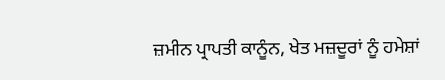ਜ਼ਮੀਨ ਪ੍ਰਾਪਤੀ ਕਾਨੂੰਨ, ਖੇਤ ਮਜ਼ਦੂਰਾਂ ਨੂੰ ਹਮੇਸ਼ਾਂ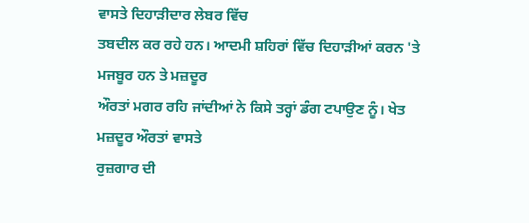ਵਾਸਤੇ ਦਿਹਾੜੀਦਾਰ ਲੇਬਰ ਵਿੱਚ
ਤਬਦੀਲ ਕਰ ਰਹੇ ਹਨ। ਆਦਮੀ ਸ਼ਹਿਰਾਂ ਵਿੱਚ ਦਿਹਾੜੀਆਂ ਕਰਨ 'ਤੇ ਮਜਬੂਰ ਹਨ ਤੇ ਮਜ਼ਦੂਰ
ਔਰਤਾਂ ਮਗਰ ਰਹਿ ਜਾਂਦੀਆਂ ਨੇ ਕਿਸੇ ਤਰ੍ਹਾਂ ਡੰਗ ਟਪਾਉਣ ਨੂੰ। ਖੇਤ ਮਜ਼ਦੂਰ ਔਰਤਾਂ ਵਾਸਤੇ
ਰੁਜ਼ਗਾਰ ਦੀ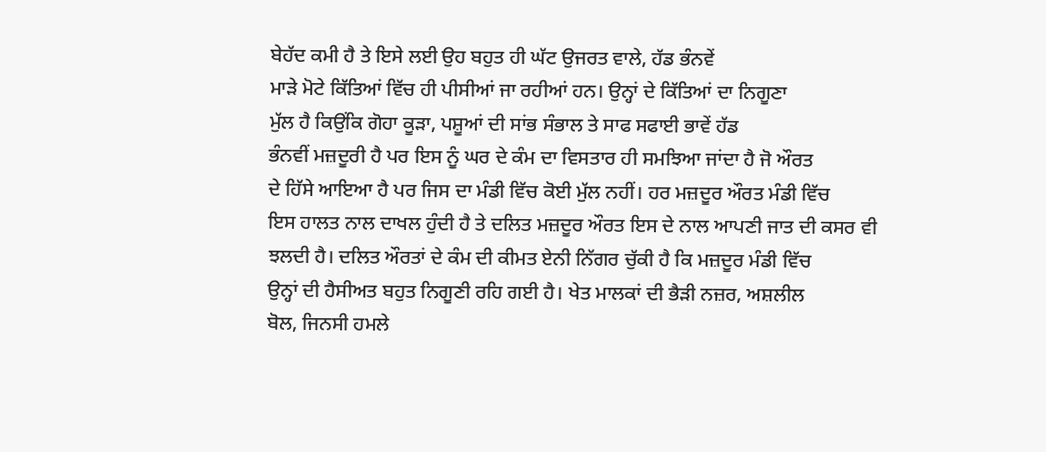ਬੇਹੱਦ ਕਮੀ ਹੈ ਤੇ ਇਸੇ ਲਈ ਉਹ ਬਹੁਤ ਹੀ ਘੱਟ ਉਜਰਤ ਵਾਲੇ, ਹੱਡ ਭੰਨਵੇਂ
ਮਾੜੇ ਮੋਟੇ ਕਿੱਤਿਆਂ ਵਿੱਚ ਹੀ ਪੀਸੀਆਂ ਜਾ ਰਹੀਆਂ ਹਨ। ਉਨ੍ਹਾਂ ਦੇ ਕਿੱਤਿਆਂ ਦਾ ਨਿਗੂਣਾ
ਮੁੱਲ ਹੈ ਕਿਉਂਕਿ ਗੋਹਾ ਕੂੜਾ, ਪਸ਼ੂਆਂ ਦੀ ਸਾਂਭ ਸੰਭਾਲ ਤੇ ਸਾਫ ਸਫਾਈ ਭਾਵੇਂ ਹੱਡ
ਭੰਨਵੀਂ ਮਜ਼ਦੂਰੀ ਹੈ ਪਰ ਇਸ ਨੂੰ ਘਰ ਦੇ ਕੰਮ ਦਾ ਵਿਸਤਾਰ ਹੀ ਸਮਝਿਆ ਜਾਂਦਾ ਹੈ ਜੋ ਔਰਤ
ਦੇ ਹਿੱਸੇ ਆਇਆ ਹੈ ਪਰ ਜਿਸ ਦਾ ਮੰਡੀ ਵਿੱਚ ਕੋਈ ਮੁੱਲ ਨਹੀਂ। ਹਰ ਮਜ਼ਦੂਰ ਔਰਤ ਮੰਡੀ ਵਿੱਚ
ਇਸ ਹਾਲਤ ਨਾਲ ਦਾਖਲ ਹੁੰਦੀ ਹੈ ਤੇ ਦਲਿਤ ਮਜ਼ਦੂਰ ਔਰਤ ਇਸ ਦੇ ਨਾਲ ਆਪਣੀ ਜਾਤ ਦੀ ਕਸਰ ਵੀ
ਝਲਦੀ ਹੈ। ਦਲਿਤ ਔਰਤਾਂ ਦੇ ਕੰਮ ਦੀ ਕੀਮਤ ਏਨੀ ਨਿੱਗਰ ਚੁੱਕੀ ਹੈ ਕਿ ਮਜ਼ਦੂਰ ਮੰਡੀ ਵਿੱਚ
ਉਨ੍ਹਾਂ ਦੀ ਹੈਸੀਅਤ ਬਹੁਤ ਨਿਗੂਣੀ ਰਹਿ ਗਈ ਹੈ। ਖੇਤ ਮਾਲਕਾਂ ਦੀ ਭੈੜੀ ਨਜ਼ਰ, ਅਸ਼ਲੀਲ
ਬੋਲ, ਜਿਨਸੀ ਹਮਲੇ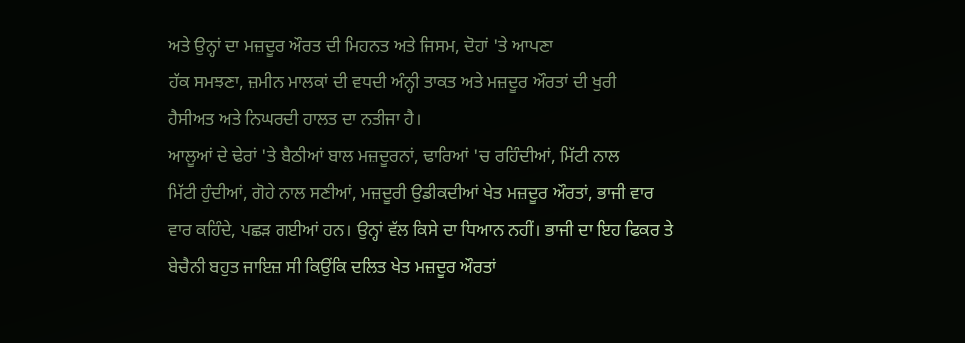ਅਤੇ ਉਨ੍ਹਾਂ ਦਾ ਮਜ਼ਦੂਰ ਔਰਤ ਦੀ ਮਿਹਨਤ ਅਤੇ ਜਿਸਮ, ਦੋਹਾਂ 'ਤੇ ਆਪਣਾ
ਹੱਕ ਸਮਝਣਾ, ਜ਼ਮੀਨ ਮਾਲਕਾਂ ਦੀ ਵਧਦੀ ਅੰਨ੍ਹੀ ਤਾਕਤ ਅਤੇ ਮਜ਼ਦੂਰ ਔਰਤਾਂ ਦੀ ਖੁਰੀ
ਹੈਸੀਅਤ ਅਤੇ ਨਿਘਰਦੀ ਹਾਲਤ ਦਾ ਨਤੀਜਾ ਹੈ।
ਆਲੂਆਂ ਦੇ ਢੇਰਾਂ 'ਤੇ ਬੈਠੀਆਂ ਬਾਲ ਮਜ਼ਦੂਰਨਾਂ, ਢਾਰਿਆਂ 'ਚ ਰਹਿੰਦੀਆਂ, ਮਿੱਟੀ ਨਾਲ
ਮਿੱਟੀ ਹੁੰਦੀਆਂ, ਗੋਹੇ ਨਾਲ ਸਣੀਆਂ, ਮਜ਼ਦੂਰੀ ਉਡੀਕਦੀਆਂ ਖੇਤ ਮਜ਼ਦੂਰ ਔਰਤਾਂ, ਭਾਜੀ ਵਾਰ
ਵਾਰ ਕਹਿੰਦੇ, ਪਛੜ ਗਈਆਂ ਹਨ। ਉਨ੍ਹਾਂ ਵੱਲ ਕਿਸੇ ਦਾ ਧਿਆਨ ਨਹੀਂ। ਭਾਜੀ ਦਾ ਇਹ ਫਿਕਰ ਤੇ
ਬੇਚੈਨੀ ਬਹੁਤ ਜਾਇਜ਼ ਸੀ ਕਿਉਂਕਿ ਦਲਿਤ ਖੇਤ ਮਜ਼ਦੂਰ ਔਰਤਾਂ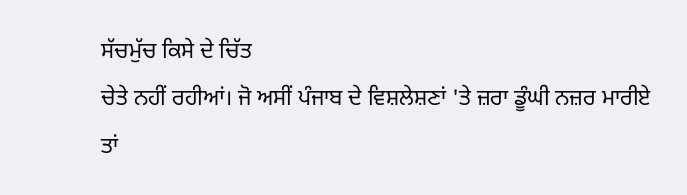ਸੱਚਮੁੱਚ ਕਿਸੇ ਦੇ ਚਿੱਤ
ਚੇਤੇ ਨਹੀਂ ਰਹੀਆਂ। ਜੋ ਅਸੀਂ ਪੰਜਾਬ ਦੇ ਵਿਸ਼ਲੇਸ਼ਣਾਂ 'ਤੇ ਜ਼ਰਾ ਡੂੰਘੀ ਨਜ਼ਰ ਮਾਰੀਏ
ਤਾਂ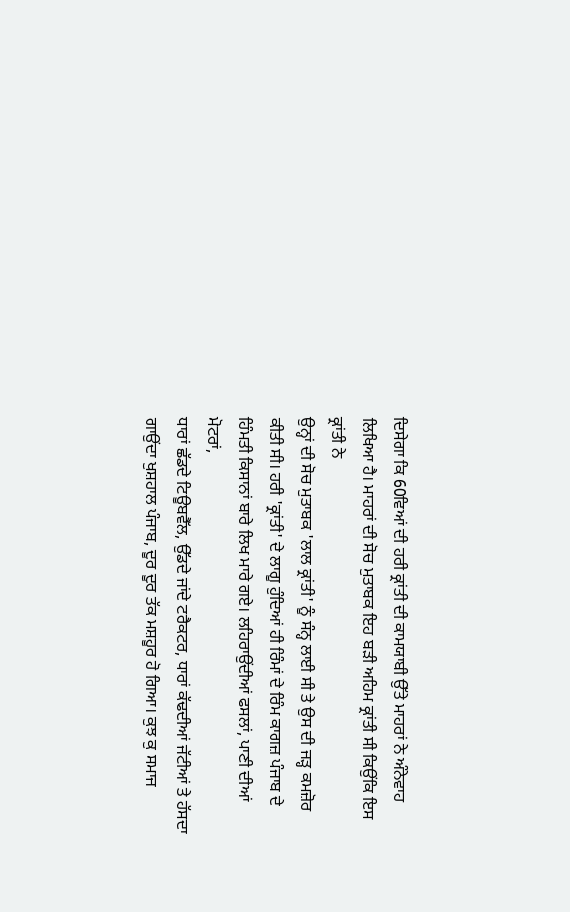ਦਿਸੇਗਾ ਕਿ 60ਵਿਆਂ ਦੀ ਹਰੀ ਕ੍ਰਾਂਤੀ ਦੀ ਕਾਮਯਾਬੀ ਉੱਤੇ ਮਾਹਰਾਂ ਨੇ ਅੰਨੇਵਾਹ
ਲਿਖਿਆ ਹੈ। ਮਾਹਰਾਂ ਦੀ ਸੋਚ ਮੁਤਾਬਕ ਇਹ ਬੜੀ ਅਹਿਮ ਕ੍ਰਾਂਤੀ ਸੀ ਕਿਉਂਕਿ ਇਸ ਕ੍ਰਾਂਤੀ ਨੇ
ਉਨ੍ਹਾਂ ਦੀ ਸੋਚ ਮੁਤਾਬਕ 'ਲਾਲ ਕ੍ਰਾਂਤੀ' ਨੂੰ ਸੰਨ੍ਹ ਲਾਈ ਸੀ ਤੇ ਉਸ ਦੀ ਜੜ੍ਹ ਕਮਜ਼ੋਰ
ਕੀਤੀ ਸੀ। ਹਰੀ 'ਕ੍ਰਾਂਤੀ' ਦੇ ਲਾਗੂ ਹੁੰਦਿਆਂ ਹੀ ਰਿੰਮਾਂ ਦੇ ਰਿੰਮ ਕਾਗਜ਼ ਪੰਜਾਬ ਦੇ
ਹਿੰਮਤੀ ਕਿਸਾਨਾਂ ਬਾਰੇ ਲਿਖ ਮਾਰੇ ਗਏ। ਲਹਿਰਾਉਂਦੀਆਂ ਫਸਲਾਂ, ਪਾਣੀ ਦੀਆਂ ਮੋਟਰਾਂ,
ਧਾਰਾਂ ਛੱਡਦੇ ਟਿਊਬਵੈੱਲ, ਉੱਡਦੇ ਜਾਂਦੇ ਟਰੈਕਟਰ, ਧਾਰਾਂ ਕੱਢਦੀਆਂ ਜੱਟੀਆਂ ਤੇ ਹੱਸਦਾ
ਗਾਉਂਦਾ ਖੁਸ਼ਹਾਲ ਪੰਜਾਬ, ਦੂਰ ਦੂਰ ਤੱਕ ਮਸ਼ਹੂਰ ਹੋ ਗਿਆ। ਕੁਝ ਕੁ ਸਮਾਜ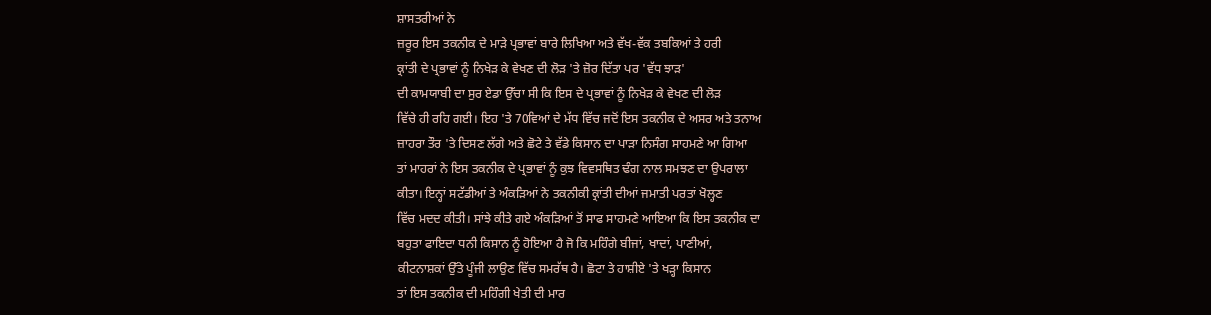ਸ਼ਾਸਤਰੀਆਂ ਨੇ
ਜ਼ਰੂਰ ਇਸ ਤਕਨੀਕ ਦੇ ਮਾੜੇ ਪ੍ਰਭਾਵਾਂ ਬਾਰੇ ਲਿਖਿਆ ਅਤੇ ਵੱਖ-ਵੱਕ ਤਬਕਿਆਂ ਤੇ ਹਰੀ
ਕ੍ਰਾਂਤੀ ਦੇ ਪ੍ਰਭਾਵਾਂ ਨੂੰ ਨਿਖੇੜ ਕੇ ਵੇਖਣ ਦੀ ਲੋੜ 'ਤੇ ਜ਼ੋਰ ਦਿੱਤਾ ਪਰ 'ਵੱਧ ਝਾੜ'
ਦੀ ਕਾਮਯਾਬੀ ਦਾ ਸੁਰ ਏਡਾ ਉੱਚਾ ਸੀ ਕਿ ਇਸ ਦੇ ਪ੍ਰਭਾਵਾਂ ਨੂੰ ਨਿਖੇੜ ਕੇ ਵੇਖਣ ਦੀ ਲੋੜ
ਵਿੱਚੇ ਹੀ ਰਹਿ ਗਈ। ਇਹ 'ਤੇ 70ਵਿਆਂ ਦੇ ਮੱਧ ਵਿੱਚ ਜਦੋਂ ਇਸ ਤਕਨੀਕ ਦੇ ਅਸਰ ਅਤੇ ਤਨਾਅ
ਜ਼ਾਹਰਾ ਤੌਰ 'ਤੇ ਦਿਸਣ ਲੱਗੇ ਅਤੇ ਛੋਟੇ ਤੇ ਵੱਡੇ ਕਿਸਾਨ ਦਾ ਪਾੜਾ ਨਿਸੰਗ ਸਾਹਮਣੇ ਆ ਗਿਆ
ਤਾਂ ਮਾਹਰਾਂ ਨੇ ਇਸ ਤਕਨੀਕ ਦੇ ਪ੍ਰਭਾਵਾਂ ਨੂੰ ਕੁਝ ਵਿਵਸਥਿਤ ਢੰਗ ਨਾਲ ਸਮਝਣ ਦਾ ਉਪਰਾਲਾ
ਕੀਤਾ। ਇਨ੍ਹਾਂ ਸਟੱਡੀਆਂ ਤੇ ਅੰਕੜਿਆਂ ਨੇ ਤਕਨੀਕੀ ਕ੍ਰਾਂਤੀ ਦੀਆਂ ਜਮਾਤੀ ਪਰਤਾਂ ਖੋਲ੍ਹਣ
ਵਿੱਚ ਮਦਦ ਕੀਤੀ। ਸਾਂਝੇ ਕੀਤੇ ਗਏ ਅੰਕੜਿਆਂ ਤੋਂ ਸਾਫ ਸਾਹਮਣੇ ਆਇਆ ਕਿ ਇਸ ਤਕਨੀਕ ਦਾ
ਬਹੁਤਾ ਫਾਇਦਾ ਧਨੀ ਕਿਸਾਨ ਨੂੰ ਹੋਇਆ ਹੈ ਜੋ ਕਿ ਮਹਿੰਗੇ ਬੀਜਾਂ, ਖਾਦਾਂ, ਪਾਣੀਆਂ,
ਕੀਟਨਾਸ਼ਕਾਂ ਉੱਤੇ ਪੂੰਜੀ ਲਾਉਣ ਵਿੱਚ ਸਮਰੱਥ ਹੈ। ਛੋਟਾ ਤੇ ਹਾਸ਼ੀਏ 'ਤੇ ਖੜ੍ਹਾ ਕਿਸਾਨ
ਤਾਂ ਇਸ ਤਕਨੀਕ ਦੀ ਮਹਿੰਗੀ ਖੇਤੀ ਦੀ ਮਾਰ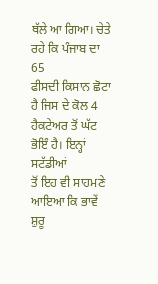ਥੱਲੇ ਆ ਗਿਆ। ਚੇਤੇ ਰਹੇ ਕਿ ਪੰਜਾਬ ਦਾ 65
ਫੀਸਦੀ ਕਿਸਾਨ ਛੋਟਾ ਹੈ ਜਿਸ ਦੇ ਕੋਲ 4 ਹੈਕਟੇਅਰ ਤੋਂ ਘੱਟ ਭੋਇੰ ਹੈ। ਇਨ੍ਹਾਂ ਸਟੱਡੀਆਂ
ਤੋਂ ਇਹ ਵੀ ਸਾਹਮਣੇ ਆਇਆ ਕਿ ਭਾਵੇਂ ਸ਼ੁਰੂ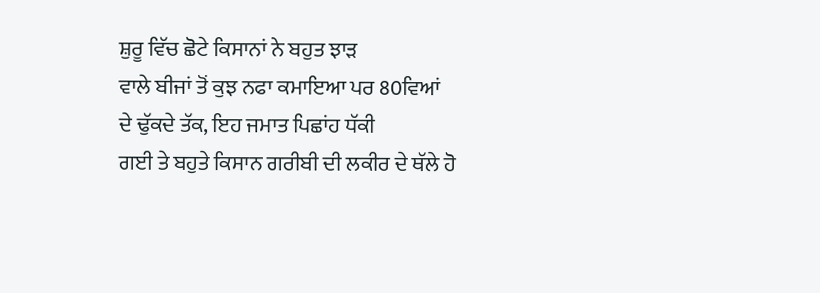ਸ਼ੁਰੂ ਵਿੱਚ ਛੋਟੇ ਕਿਸਾਨਾਂ ਨੇ ਬਹੁਤ ਝਾੜ
ਵਾਲੇ ਬੀਜਾਂ ਤੋਂ ਕੁਝ ਨਫਾ ਕਮਾਇਆ ਪਰ 80ਵਿਆਂ ਦੇ ਢੁੱਕਦੇ ਤੱਕ, ਇਹ ਜਮਾਤ ਪਿਛਾਂਹ ਧੱਕੀ
ਗਈ ਤੇ ਬਹੁਤੇ ਕਿਸਾਨ ਗਰੀਬੀ ਦੀ ਲਕੀਰ ਦੇ ਥੱਲੇ ਹੋ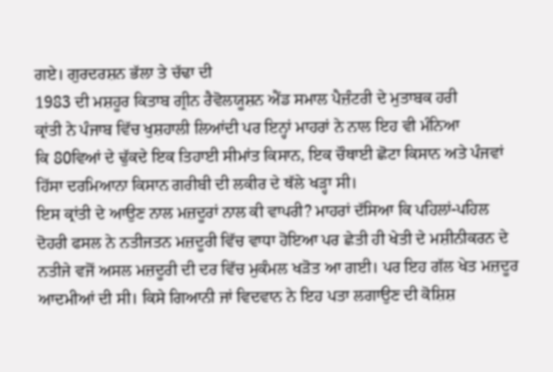ਗਏ। ਗੁਰਦਰਸ਼ਨ ਭੱਲਾ ਤੇ ਚੱਢਾ ਦੀ
1983 ਦੀ ਮਸ਼ਹੂਰ ਕਿਤਾਬ ਗ੍ਰੀਨ ਰੈਵੋਲਯੂਸ਼ਨ ਐਂਡ ਸਮਾਲ ਪੈਜ਼ੰਟਰੀ ਦੇ ਮੁਤਾਬਕ ਹਰੀ
ਕ੍ਰਾਂਤੀ ਨੇ ਪੰਜਾਬ ਵਿੱਚ ਖੁਸ਼ਹਾਲੀ ਲਿਆਂਦੀ ਪਰ ਇਨ੍ਹਾਂ ਮਾਹਰਾਂ ਨੇ ਨਾਲ ਇਹ ਵੀ ਮੰਨਿਆ
ਕਿ 80ਵਿਆਂ ਦੇ ਢੁੱਕਦੇ ਇਕ ਤਿਹਾਈ ਸੀਮਾਂਤ ਕਿਸਾਨ, ਇਕ ਚੌਥਾਈ ਛੋਟਾ ਕਿਸਾਨ ਅਤੇ ਪੰਜਵਾਂ
ਹਿੱਸਾ ਦਰਮਿਆਨਾ ਕਿਸਾਨ ਗਰੀਬੀ ਦੀ ਲਕੀਰ ਦੇ ਥੱਲੇ ਖੜ੍ਹਾ ਸੀ।
ਇਸ ਕ੍ਰਾਂਤੀ ਦੇ ਆਉਣ ਨਾਲ ਮਜ਼ਦੂਰਾਂ ਨਾਲ ਕੀ ਵਾਪਰੀ? ਮਾਹਰਾਂ ਦੱਸਿਆ ਕਿ ਪਹਿਲਾਂ-ਪਹਿਲ
ਦੋਹਰੀ ਫਸਲ ਨੇ ਨਤੀਜਤਨ ਮਜ਼ਦੂਰੀ ਵਿੱਚ ਵਾਧਾ ਹੋਇਆ ਪਰ ਛੇਤੀ ਹੀ ਖੇਤੀ ਦੇ ਮਸ਼ੀਨੀਕਰਨ ਦੇ
ਨਤੀਜੇ ਵਜੋਂ ਅਸਲ ਮਜ਼ਦੂਰੀ ਦੀ ਦਰ ਵਿੱਚ ਮੁਕੰਮਲ ਖੜੋਤ ਆ ਗਈ। ਪਰ ਇਹ ਗੱਲ ਖੇਤ ਮਜ਼ਦੂਰ
ਆਦਮੀਆਂ ਦੀ ਸੀ। ਕਿਸੇ ਗਿਆਨੀ ਜਾਂ ਵਿਦਵਾਨ ਨੇ ਇਹ ਪਤਾ ਲਗਾਉਣ ਦੀ ਕੋਸ਼ਿਸ਼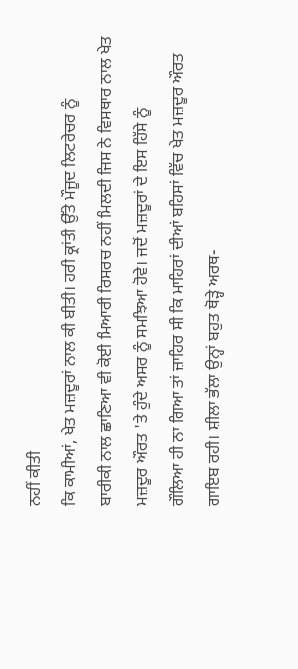ਨਹੀਂ ਕੀਤੀ
ਕਿ ਕਾਮੀਆਂ, ਖੇਤ ਮਜ਼ਦੂਰਾਂ ਨਾਲ ਕੀ ਬੀਤੀ। ਹਰੀ ਕ੍ਰਾਂਤੀ ਉੱਤੇ ਮੌਜੂਦ ਲਿਟਰੇਚਰ ਨੂੰ
ਬਾਰੀਕੀ ਨਾਲ ਛਾਣਿਆ ਵੀ ਕੋਈ ਮਿਆਰੀ ਰਿਸਰਚ ਨਹੀਂ ਮਿਲਦੀ ਜਿਸ ਨੇ ਵਿਸਥਾਰ ਨਾਲ ਖੇਤ
ਮਜ਼ਦੂਰ ਔਰਤ 'ਤੇ ਹੁੰਦੇ ਅਸਰ ਨੂੰ ਸਮਝਿਆ ਹੋਵੇ। ਜਦੋਂ ਮਜ਼ਦੂਰਾਂ ਦੇ ਇਸ ਹਿੱਸੇ ਨੂੰ
ਗੌਲਿਆ ਹੀ ਨਾ ਗਿਆ ਤਾਂ ਜ਼ਾਹਿਰ ਸੀ ਕਿ ਮਾਹਿਰਾਂ ਦੀਆਂ ਬਹਿਸਾਂ ਵਿੱਚ ਖੇਤ ਮਜ਼ਦੂਰ ਔਰਤ
ਗਾਇਬ ਰਹੀ। ਸ਼ੀਲਾ ਭੱਲਾ ਉਨ੍ਹਾਂ ਬਹੁਤ ਥੋੜ੍ਹੇ ਅਰਥ-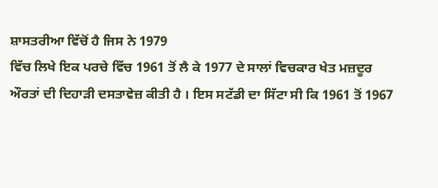ਸ਼ਾਸਤਰੀਆ ਵਿੱਚੋਂ ਹੈ ਜਿਸ ਨੇ 1979
ਵਿੱਚ ਲਿਖੇ ਇਕ ਪਰਚੇ ਵਿੱਚ 1961 ਤੋਂ ਲੈ ਕੇ 1977 ਦੇ ਸਾਲਾਂ ਵਿਚਕਾਰ ਖੇਤ ਮਜ਼ਦੂਰ
ਔਰਤਾਂ ਦੀ ਦਿਹਾੜੀ ਦਸਤਾਵੇਜ਼ ਕੀਤੀ ਹੈ । ਇਸ ਸਟੱਡੀ ਦਾ ਸਿੱਟਾ ਸੀ ਕਿ 1961 ਤੋਂ 1967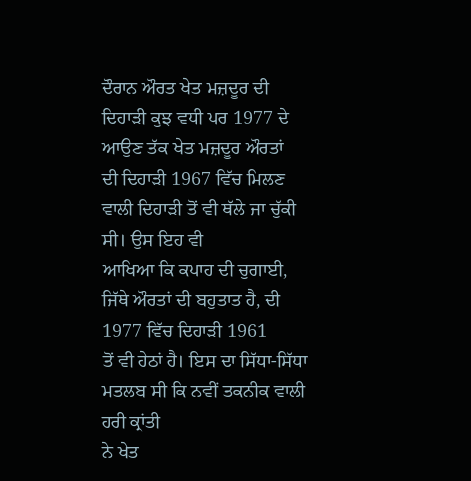ਦੌਰਾਨ ਔਰਤ ਖੇਤ ਮਜ਼ਦੂਰ ਦੀ ਦਿਹਾੜੀ ਕੁਝ ਵਧੀ ਪਰ 1977 ਦੇ ਆਉਣ ਤੱਕ ਖੇਤ ਮਜ਼ਦੂਰ ਔਰਤਾਂ
ਦੀ ਦਿਹਾੜੀ 1967 ਵਿੱਚ ਮਿਲਣ ਵਾਲੀ ਦਿਹਾੜੀ ਤੋਂ ਵੀ ਥੱਲੇ ਜਾ ਚੁੱਕੀ ਸੀ। ਉਸ ਇਹ ਵੀ
ਆਖਿਆ ਕਿ ਕਪਾਹ ਦੀ ਚੁਗਾਈ, ਜਿੱਥੇ ਔਰਤਾਂ ਦੀ ਬਹੁਤਾਤ ਹੈ, ਦੀ 1977 ਵਿੱਚ ਦਿਹਾੜੀ 1961
ਤੋਂ ਵੀ ਹੇਠਾਂ ਹੈ। ਇਸ ਦਾ ਸਿੱਧਾ-ਸਿੱਧਾ ਮਤਲਬ ਸੀ ਕਿ ਨਵੀਂ ਤਕਨੀਕ ਵਾਲੀ ਹਰੀ ਕ੍ਰਾਂਤੀ
ਨੇ ਖੇਤ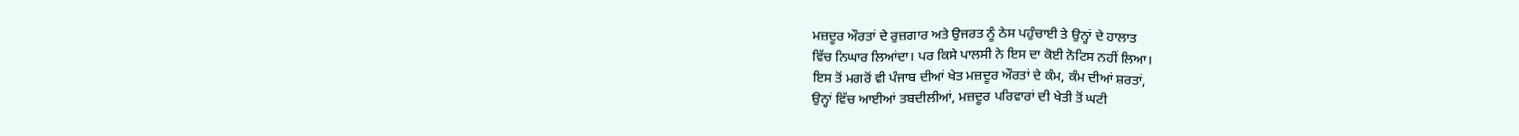ਮਜ਼ਦੂਰ ਔਰਤਾਂ ਦੇ ਰੁਜ਼ਗਾਰ ਅਤੇ ਉਜਰਤ ਨੂੰ ਠੇਸ ਪਹੁੰਚਾਈ ਤੇ ਉਨ੍ਹਾਂ ਦੇ ਹਾਲਾਤ
ਵਿੱਚ ਨਿਘਾਰ ਲਿਆਂਦਾ। ਪਰ ਕਿਸੇ ਪਾਲਸੀ ਨੇ ਇਸ ਦਾ ਕੋਈ ਨੋਟਿਸ ਨਹੀਂ ਲਿਆ।
ਇਸ ਤੋਂ ਮਗਰੋਂ ਵੀ ਪੰਜਾਬ ਦੀਆਂ ਖੇਤ ਮਜ਼ਦੂਰ ਔਰਤਾਂ ਦੇ ਕੰਮ, ਕੰਮ ਦੀਆਂ ਸ਼ਰਤਾਂ,
ਉਨ੍ਹਾਂ ਵਿੱਚ ਆਈਆਂ ਤਬਦੀਲੀਆਂ, ਮਜ਼ਦੂਰ ਪਰਿਵਾਰਾਂ ਦੀ ਖੇਤੀ ਤੋਂ ਘਟੀ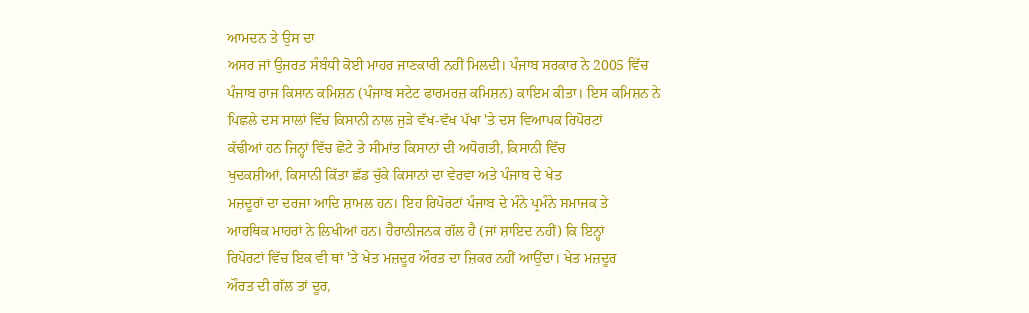ਆਮਦਨ ਤੇ ਉਸ ਦਾ
ਅਸਰ ਜਾਂ ਉਜਰਤ ਸੰਬੰਧੀ ਕੋਈ ਮਾਹਰ ਜਾਣਕਾਰੀ ਨਹੀਂ ਮਿਲਦੀ। ਪੰਜਾਬ ਸਰਕਾਰ ਨੇ 2005 ਵਿੱਚ
ਪੰਜਾਬ ਰਾਜ ਕਿਸਾਨ ਕਮਿਸ਼ਨ (ਪੰਜਾਬ ਸਟੇਟ ਫਾਰਮਰਜ਼ ਕਮਿਸ਼ਨ) ਕਾਇਮ ਕੀਤਾ। ਇਸ ਕਮਿਸ਼ਨ ਨੇ
ਪਿਛਲੇ ਦਸ ਸਾਲਾਂ ਵਿੱਚ ਕਿਸਾਨੀ ਨਾਲ ਜੁੜੇ ਵੱਖ-ਵੱਖ ਪੱਖਾ 'ਤੇ ਦਸ ਵਿਆਪਕ ਰਿਪੋਰਟਾਂ
ਕੱਢੀਆਂ ਹਨ ਜਿਨ੍ਹਾਂ ਵਿੱਚ ਛੋਟੇ ਤੇ ਸੀਮਾਂਤ ਕਿਸਾਨਾਂ ਦੀ ਅਧੋਗਤੀ, ਕਿਸਾਨੀ ਵਿੱਚ
ਖੁਦਕਸ਼ੀਆਂ, ਕਿਸਾਨੀ ਕਿੱਤਾ ਛੱਡ ਚੁੱਕੇ ਕਿਸਾਨਾਂ ਦਾ ਵੇਰਵਾ ਅਤੇ ਪੰਜਾਬ ਦੇ ਖੇਤ
ਮਜ਼ਦੂਰਾਂ ਦਾ ਦਰਜਾ ਆਦਿ ਸ਼ਾਮਲ ਹਨ। ਇਹ ਰਿਪੋਰਟਾਂ ਪੰਜਾਬ ਦੇ ਮੰਨੇ ਪ੍ਰਮੰਨੇ ਸਮਾਜਕ ਤੇ
ਆਰਥਿਕ ਮਾਹਰਾਂ ਨੇ ਲਿਖੀਆਂ ਹਨ। ਹੈਰਾਨੀਜਨਕ ਗੱਲ ਹੈ (ਜਾਂ ਸ਼ਾਇਦ ਨਹੀਂ) ਕਿ ਇਨ੍ਹਾਂ
ਰਿਪੋਰਟਾਂ ਵਿੱਚ ਇਕ ਵੀ ਥਾਂ 'ਤੇ ਖੇਤ ਮਜ਼ਦੂਰ ਔਰਤ ਦਾ ਜ਼ਿਕਰ ਨਹੀਂ ਆਉਂਦਾ। ਖੇਤ ਮਜ਼ਦੂਰ
ਔਰਤ ਦੀ ਗੱਲ ਤਾਂ ਦੂਰ,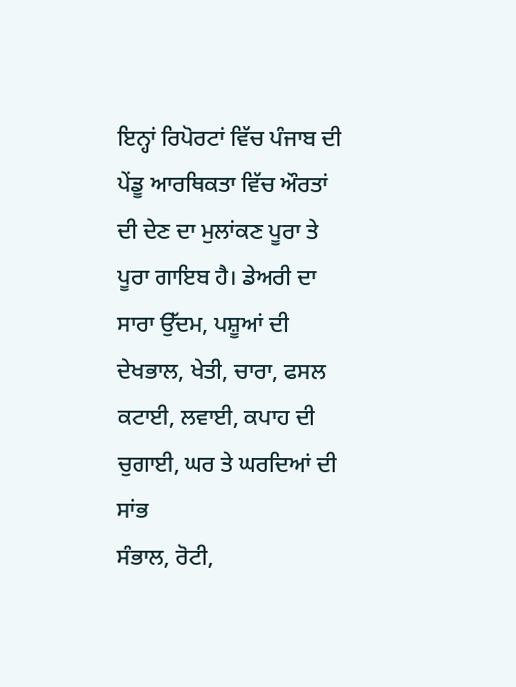ਇਨ੍ਹਾਂ ਰਿਪੋਰਟਾਂ ਵਿੱਚ ਪੰਜਾਬ ਦੀ ਪੇਂਡੂ ਆਰਥਿਕਤਾ ਵਿੱਚ ਔਰਤਾਂ
ਦੀ ਦੇਣ ਦਾ ਮੁਲਾਂਕਣ ਪੂਰਾ ਤੇ ਪੂਰਾ ਗਾਇਬ ਹੈ। ਡੇਅਰੀ ਦਾ ਸਾਰਾ ਉੱਦਮ, ਪਸ਼ੂਆਂ ਦੀ
ਦੇਖਭਾਲ, ਖੇਤੀ, ਚਾਰਾ, ਫਸਲ ਕਟਾਈ, ਲਵਾਈ, ਕਪਾਹ ਦੀ ਚੁਗਾਈ, ਘਰ ਤੇ ਘਰਦਿਆਂ ਦੀ ਸਾਂਭ
ਸੰਭਾਲ, ਰੋਟੀ,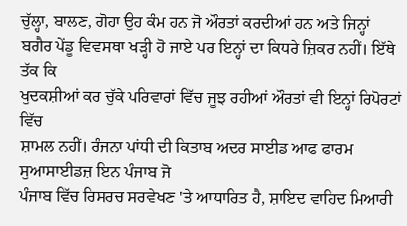ਚੁੱਲ੍ਹਾ, ਬਾਲਣ, ਗੋਹਾ ਉਹ ਕੰਮ ਹਨ ਜੋ ਔਰਤਾਂ ਕਰਦੀਆਂ ਹਨ ਅਤੇ ਜਿਨ੍ਹਾਂ
ਬਗੈਰ ਪੇਂਡੂ ਵਿਵਸਥਾ ਖੜ੍ਹੀ ਹੋ ਜਾਏ ਪਰ ਇਨ੍ਹਾਂ ਦਾ ਕਿਧਰੇ ਜ਼ਿਕਰ ਨਹੀਂ। ਇੱਥੇ ਤੱਕ ਕਿ
ਖੁਦਕਸ਼ੀਆਂ ਕਰ ਚੁੱਕੇ ਪਰਿਵਾਰਾਂ ਵਿੱਚ ਜੂਝ ਰਹੀਆਂ ਔਰਤਾਂ ਵੀ ਇਨ੍ਹਾਂ ਰਿਪੋਰਟਾਂ ਵਿੱਚ
ਸ਼ਾਮਲ ਨਹੀਂ। ਰੰਜਨਾ ਪਾਂਧੀ ਦੀ ਕਿਤਾਬ ਅਦਰ ਸਾਈਡ ਆਫ ਫਾਰਮ ਸੁਆਸਾਈਡਜ਼ ਇਨ ਪੰਜਾਬ ਜੋ
ਪੰਜਾਬ ਵਿੱਚ ਰਿਸਰਚ ਸਰਵੇਖਣ 'ਤੇ ਆਧਾਰਿਤ ਹੈ, ਸ਼ਾਇਦ ਵਾਹਿਦ ਮਿਆਰੀ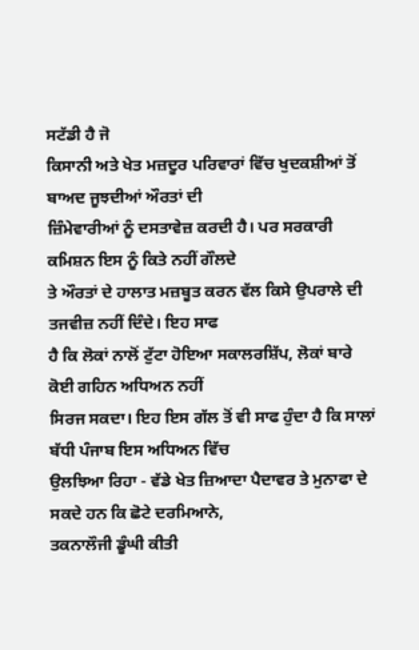ਸਟੱਡੀ ਹੈ ਜੋ
ਕਿਸਾਨੀ ਅਤੇ ਖੇਤ ਮਜ਼ਦੂਰ ਪਰਿਵਾਰਾਂ ਵਿੱਚ ਖੁਦਕਸ਼ੀਆਂ ਤੋਂ ਬਾਅਦ ਜੂਝਦੀਆਂ ਔਰਤਾਂ ਦੀ
ਜ਼ਿੰਮੇਵਾਰੀਆਂ ਨੂੰ ਦਸਤਾਵੇਜ਼ ਕਰਦੀ ਹੈ। ਪਰ ਸਰਕਾਰੀ ਕਮਿਸ਼ਨ ਇਸ ਨੂੰ ਕਿਤੇ ਨਹੀਂ ਗੌਲਦੇ
ਤੇ ਔਰਤਾਂ ਦੇ ਹਾਲਾਤ ਮਜ਼ਬੂਤ ਕਰਨ ਵੱਲ ਕਿਸੇ ਉਪਰਾਲੇ ਦੀ ਤਜਵੀਜ਼ ਨਹੀਂ ਦਿੰਦੇ। ਇਹ ਸਾਫ
ਹੈ ਕਿ ਲੋਕਾਂ ਨਾਲੋਂ ਟੁੱਟਾ ਹੋਇਆ ਸਕਾਲਰਸ਼ਿੱਪ, ਲੋਕਾਂ ਬਾਰੇ ਕੋਈ ਗਹਿਨ ਅਧਿਅਨ ਨਹੀਂ
ਸਿਰਜ ਸਕਦਾ। ਇਹ ਇਸ ਗੱਲ ਤੋਂ ਵੀ ਸਾਫ ਹੁੰਦਾ ਹੈ ਕਿ ਸਾਲਾਂ ਬੱਧੀ ਪੰਜਾਬ ਇਸ ਅਧਿਅਨ ਵਿੱਚ
ਉਲਝਿਆ ਰਿਹਾ - ਵੱਡੇ ਖੇਤ ਜ਼ਿਆਦਾ ਪੈਦਾਵਰ ਤੇ ਮੁਨਾਫਾ ਦੇ ਸਕਦੇ ਹਨ ਕਿ ਛੋਟੇ ਦਰਮਿਆਨੇ,
ਤਕਨਾਲੌਜੀ ਡੂੰਘੀ ਕੀਤੀ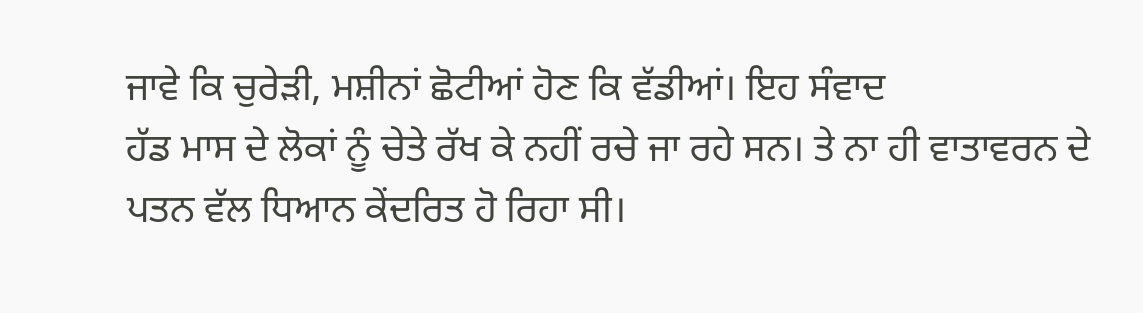ਜਾਵੇ ਕਿ ਚੁਰੇੜੀ, ਮਸ਼ੀਨਾਂ ਛੋਟੀਆਂ ਹੋਣ ਕਿ ਵੱਡੀਆਂ। ਇਹ ਸੰਵਾਦ
ਹੱਡ ਮਾਸ ਦੇ ਲੋਕਾਂ ਨੂੰ ਚੇਤੇ ਰੱਖ ਕੇ ਨਹੀਂ ਰਚੇ ਜਾ ਰਹੇ ਸਨ। ਤੇ ਨਾ ਹੀ ਵਾਤਾਵਰਨ ਦੇ
ਪਤਨ ਵੱਲ ਧਿਆਨ ਕੇਂਦਰਿਤ ਹੋ ਰਿਹਾ ਸੀ।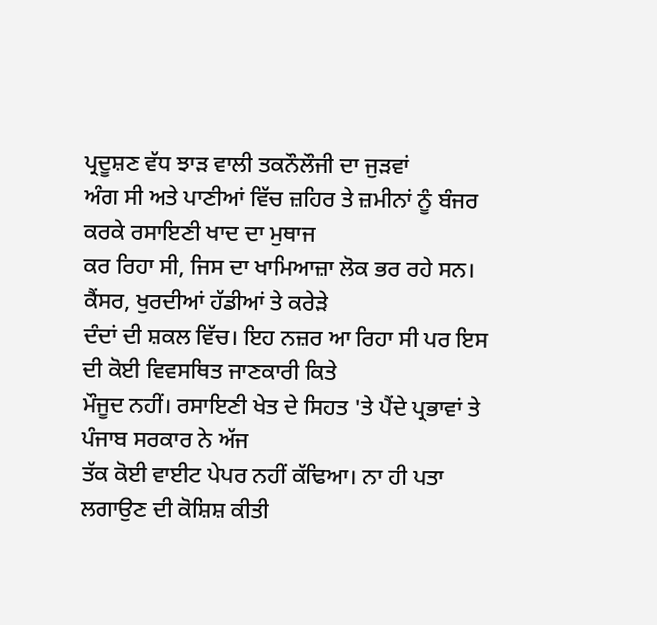ਪ੍ਰਦੂਸ਼ਣ ਵੱਧ ਝਾੜ ਵਾਲੀ ਤਕਨੌਲੌਜੀ ਦਾ ਜੁੜਵਾਂ
ਅੰਗ ਸੀ ਅਤੇ ਪਾਣੀਆਂ ਵਿੱਚ ਜ਼ਹਿਰ ਤੇ ਜ਼ਮੀਨਾਂ ਨੂੰ ਬੰਜਰ ਕਰਕੇ ਰਸਾਇਣੀ ਖਾਦ ਦਾ ਮੁਥਾਜ
ਕਰ ਰਿਹਾ ਸੀ, ਜਿਸ ਦਾ ਖਾਮਿਆਜ਼ਾ ਲੋਕ ਭਰ ਰਹੇ ਸਨ। ਕੈਂਸਰ, ਖੁਰਦੀਆਂ ਹੱਡੀਆਂ ਤੇ ਕਰੇੜੇ
ਦੰਦਾਂ ਦੀ ਸ਼ਕਲ ਵਿੱਚ। ਇਹ ਨਜ਼ਰ ਆ ਰਿਹਾ ਸੀ ਪਰ ਇਸ ਦੀ ਕੋਈ ਵਿਵਸਥਿਤ ਜਾਣਕਾਰੀ ਕਿਤੇ
ਮੌਜੂਦ ਨਹੀਂ। ਰਸਾਇਣੀ ਖੇਤ ਦੇ ਸਿਹਤ 'ਤੇ ਪੈਂਦੇ ਪ੍ਰਭਾਵਾਂ ਤੇ ਪੰਜਾਬ ਸਰਕਾਰ ਨੇ ਅੱਜ
ਤੱਕ ਕੋਈ ਵਾਈਟ ਪੇਪਰ ਨਹੀਂ ਕੱਢਿਆ। ਨਾ ਹੀ ਪਤਾ ਲਗਾਉਣ ਦੀ ਕੋਸ਼ਿਸ਼ ਕੀਤੀ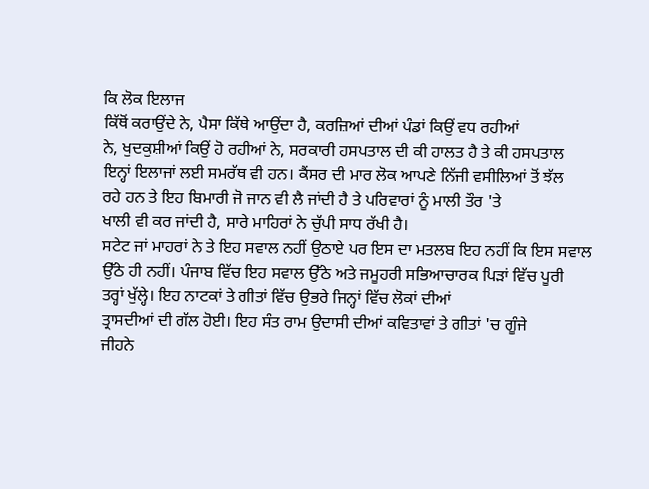ਕਿ ਲੋਕ ਇਲਾਜ
ਕਿੱਥੋਂ ਕਰਾਉਂਦੇ ਨੇ, ਪੈਸਾ ਕਿੱਥੇ ਆਉਂਦਾ ਹੈ, ਕਰਜ਼ਿਆਂ ਦੀਆਂ ਪੰਡਾਂ ਕਿਉਂ ਵਧ ਰਹੀਆਂ
ਨੇ, ਖੁਦਕੁਸ਼ੀਆਂ ਕਿਉਂ ਹੋ ਰਹੀਆਂ ਨੇ, ਸਰਕਾਰੀ ਹਸਪਤਾਲ ਦੀ ਕੀ ਹਾਲਤ ਹੈ ਤੇ ਕੀ ਹਸਪਤਾਲ
ਇਨ੍ਹਾਂ ਇਲਾਜਾਂ ਲਈ ਸਮਰੱਥ ਵੀ ਹਨ। ਕੈਂਸਰ ਦੀ ਮਾਰ ਲੋਕ ਆਪਣੇ ਨਿੱਜੀ ਵਸੀਲਿਆਂ ਤੋਂ ਝੱਲ
ਰਹੇ ਹਨ ਤੇ ਇਹ ਬਿਮਾਰੀ ਜੋ ਜਾਨ ਵੀ ਲੈ ਜਾਂਦੀ ਹੈ ਤੇ ਪਰਿਵਾਰਾਂ ਨੂੰ ਮਾਲੀ ਤੌਰ 'ਤੇ
ਖਾਲੀ ਵੀ ਕਰ ਜਾਂਦੀ ਹੈ, ਸਾਰੇ ਮਾਹਿਰਾਂ ਨੇ ਚੁੱਪੀ ਸਾਧ ਰੱਖੀ ਹੈ।
ਸਟੇਟ ਜਾਂ ਮਾਹਰਾਂ ਨੇ ਤੇ ਇਹ ਸਵਾਲ ਨਹੀਂ ਉਠਾਏ ਪਰ ਇਸ ਦਾ ਮਤਲਬ ਇਹ ਨਹੀਂ ਕਿ ਇਸ ਸਵਾਲ
ਉੱਠੇ ਹੀ ਨਹੀਂ। ਪੰਜਾਬ ਵਿੱਚ ਇਹ ਸਵਾਲ ਉੱਠੇ ਅਤੇ ਜਮੂਹਰੀ ਸਭਿਆਚਾਰਕ ਪਿੜਾਂ ਵਿੱਚ ਪੂਰੀ
ਤਰ੍ਹਾਂ ਖੁੱਲ੍ਹੇ। ਇਹ ਨਾਟਕਾਂ ਤੇ ਗੀਤਾਂ ਵਿੱਚ ਉਭਰੇ ਜਿਨ੍ਹਾਂ ਵਿੱਚ ਲੋਕਾਂ ਦੀਆਂ
ਤ੍ਰਾਸਦੀਆਂ ਦੀ ਗੱਲ ਹੋਈ। ਇਹ ਸੰਤ ਰਾਮ ਉਦਾਸੀ ਦੀਆਂ ਕਵਿਤਾਵਾਂ ਤੇ ਗੀਤਾਂ 'ਚ ਗੂੰਜੇ
ਜੀਹਨੇ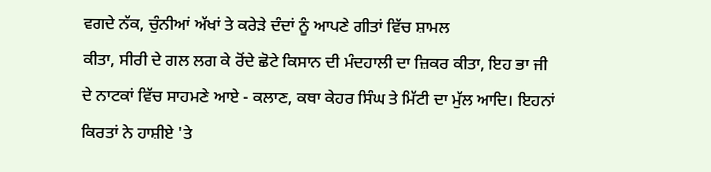ਵਗਦੇ ਨੱਕ, ਚੁੰਨੀਆਂ ਅੱਖਾਂ ਤੇ ਕਰੇੜੇ ਦੰਦਾਂ ਨੂੰ ਆਪਣੇ ਗੀਤਾਂ ਵਿੱਚ ਸ਼ਾਮਲ
ਕੀਤਾ, ਸੀਰੀ ਦੇ ਗਲ ਲਗ ਕੇ ਰੋਂਦੇ ਛੋਟੇ ਕਿਸਾਨ ਦੀ ਮੰਦਹਾਲੀ ਦਾ ਜ਼ਿਕਰ ਕੀਤਾ, ਇਹ ਭਾ ਜੀ
ਦੇ ਨਾਟਕਾਂ ਵਿੱਚ ਸਾਹਮਣੇ ਆਏ - ਕਲਾਣ, ਕਥਾ ਕੇਹਰ ਸਿੰਘ ਤੇ ਮਿੱਟੀ ਦਾ ਮੁੱਲ ਆਦਿ। ਇਹਨਾਂ
ਕਿਰਤਾਂ ਨੇ ਹਾਸ਼ੀਏ 'ਤੇ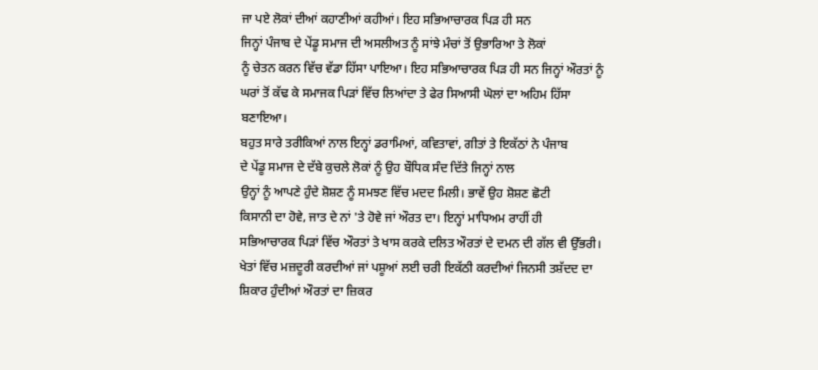ਜਾ ਪਏ ਲੋਕਾਂ ਦੀਆਂ ਕਹਾਣੀਆਂ ਕਹੀਆਂ। ਇਹ ਸਭਿਆਚਾਰਕ ਪਿੜ ਹੀ ਸਨ
ਜਿਨ੍ਹਾਂ ਪੰਜਾਬ ਦੇ ਪੇਂਡੂ ਸਮਾਜ ਦੀ ਅਸਲੀਅਤ ਨੂੰ ਸਾਂਝੇ ਮੰਚਾਂ ਤੋਂ ਉਭਾਰਿਆ ਤੇ ਲੋਕਾਂ
ਨੂੰ ਚੇਤਨ ਕਰਨ ਵਿੱਚ ਵੱਡਾ ਹਿੱਸਾ ਪਾਇਆ। ਇਹ ਸਭਿਆਚਾਰਕ ਪਿੜ ਹੀ ਸਨ ਜਿਨ੍ਹਾਂ ਔਰਤਾਂ ਨੂੰ
ਘਰਾਂ ਤੋਂ ਕੱਢ ਕੇ ਸਮਾਜਕ ਪਿੜਾਂ ਵਿੱਚ ਲਿਆਂਦਾ ਤੇ ਫੇਰ ਸਿਆਸੀ ਘੋਲਾਂ ਦਾ ਅਹਿਮ ਹਿੱਸਾ
ਬਣਾਇਆ।
ਬਹੁਤ ਸਾਰੇ ਤਰੀਕਿਆਂ ਨਾਲ ਇਨ੍ਹਾਂ ਡਰਾਮਿਆਂ, ਕਵਿਤਾਵਾਂ, ਗੀਤਾਂ ਤੇ ਇਕੱਠਾਂ ਨੇ ਪੰਜਾਬ
ਦੇ ਪੇਂਡੂ ਸਮਾਜ ਦੇ ਦੱਬੇ ਕੁਚਲੇ ਲੋਕਾਂ ਨੂੰ ਉਹ ਬੌਧਿਕ ਸੰਦ ਦਿੱਤੇ ਜਿਨ੍ਹਾਂ ਨਾਲ
ਉਨ੍ਹਾਂ ਨੂੰ ਆਪਣੇ ਹੁੰਦੇ ਸ਼ੋਸ਼ਣ ਨੂੰ ਸਮਝਣ ਵਿੱਚ ਮਦਦ ਮਿਲੀ। ਭਾਵੇਂ ਉਹ ਸ਼ੋਸ਼ਣ ਛੋਟੀ
ਕਿਸਾਨੀ ਦਾ ਹੋਵੇ, ਜਾਤ ਦੇ ਨਾਂ 'ਤੇ ਹੋਵੇ ਜਾਂ ਔਰਤ ਦਾ। ਇਨ੍ਹਾਂ ਮਾਧਿਅਮ ਰਾਹੀਂ ਹੀ
ਸਭਿਆਚਾਰਕ ਪਿੜਾਂ ਵਿੱਚ ਔਰਤਾਂ ਤੇ ਖਾਸ ਕਰਕੇ ਦਲਿਤ ਔਰਤਾਂ ਦੇ ਦਮਨ ਦੀ ਗੱਲ ਵੀ ਉੱਭਰੀ।
ਖੇਤਾਂ ਵਿੱਚ ਮਜ਼ਦੂਰੀ ਕਰਦੀਆਂ ਜਾਂ ਪਸ਼ੂਆਂ ਲਈ ਚਰੀ ਇਕੱਠੀ ਕਰਦੀਆਂ ਜਿਨਸੀ ਤਸ਼ੱਦਦ ਦਾ
ਸ਼ਿਕਾਰ ਹੁੰਦੀਆਂ ਔਰਤਾਂ ਦਾ ਜ਼ਿਕਰ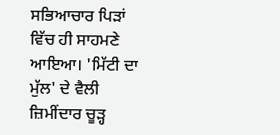ਸਭਿਆਚਾਰ ਪਿੜਾਂ ਵਿੱਚ ਹੀ ਸਾਹਮਣੇ ਆਇਆ। 'ਮਿੱਟੀ ਦਾ
ਮੁੱਲ' ਦੇ ਵੈਲੀ ਜ਼ਿਮੀਂਦਾਰ ਚੂੜ੍ਹ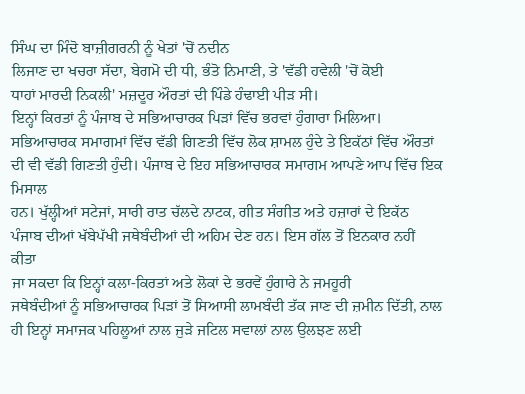ਸਿੰਘ ਦਾ ਮਿੰਦੋ ਬਾਜ਼ੀਗਰਨੀ ਨੂੰ ਖੇਤਾਂ 'ਚੋਂ ਨਦੀਨ
ਲਿਜਾਣ ਦਾ ਖਚਰਾ ਸੱਦਾ, ਬੇਗਮੋ ਦੀ ਧੀ, ਭੰਤੋ ਨਿਮਾਣੀ, ਤੇ 'ਵੱਡੀ ਹਵੇਲੀ 'ਚੋਂ ਕੋਈ
ਧਾਹਾਂ ਮਾਰਦੀ ਨਿਕਲੀ' ਮਜ਼ਦੂਰ ਔਰਤਾਂ ਦੀ ਪਿੰਡੇ ਹੰਢਾਈ ਪੀੜ ਸੀ।
ਇਨ੍ਹਾਂ ਕਿਰਤਾਂ ਨੂੰ ਪੰਜਾਬ ਦੇ ਸਭਿਆਚਾਰਕ ਪਿੜਾਂ ਵਿੱਚ ਭਰਵਾਂ ਹੁੰਗਾਰਾ ਮਿਲਿਆ।
ਸਭਿਆਚਾਰਕ ਸਮਾਗਮਾਂ ਵਿੱਚ ਵੱਡੀ ਗਿਣਤੀ ਵਿੱਚ ਲੋਕ ਸ਼ਾਮਲ ਹੁੰਦੇ ਤੇ ਇਕੱਠਾਂ ਵਿੱਚ ਔਰਤਾਂ
ਦੀ ਵੀ ਵੱਡੀ ਗਿਣਤੀ ਹੁੰਦੀ। ਪੰਜਾਬ ਦੇ ਇਹ ਸਭਿਆਚਾਰਕ ਸਮਾਗਮ ਆਪਣੇ ਆਪ ਵਿੱਚ ਇਕ ਮਿਸਾਲ
ਹਨ। ਖੁੱਲ੍ਹੀਆਂ ਸਟੇਜਾਂ, ਸਾਰੀ ਰਾਤ ਚੱਲਦੇ ਨਾਟਕ, ਗੀਤ ਸੰਗੀਤ ਅਤੇ ਹਜ਼ਾਰਾਂ ਦੇ ਇਕੱਠ
ਪੰਜਾਬ ਦੀਆਂ ਖੱਬੇਪੱਖੀ ਜਥੇਬੰਦੀਆਂ ਦੀ ਅਹਿਮ ਦੇਣ ਹਨ। ਇਸ ਗੱਲ ਤੋਂ ਇਨਕਾਰ ਨਹੀਂ ਕੀਤਾ
ਜਾ ਸਕਦਾ ਕਿ ਇਨ੍ਹਾਂ ਕਲਾ-ਕਿਰਤਾਂ ਅਤੇ ਲੋਕਾਂ ਦੇ ਭਰਵੇਂ ਹੁੰਗਾਰੇ ਨੇ ਜਮਹੂਰੀ
ਜਥੇਬੰਦੀਆਂ ਨੂੰ ਸਭਿਆਚਾਰਕ ਪਿੜਾਂ ਤੋਂ ਸਿਆਸੀ ਲਾਮਬੰਦੀ ਤੱਕ ਜਾਣ ਦੀ ਜ਼ਮੀਨ ਦਿੱਤੀ, ਨਾਲ
ਹੀ ਇਨ੍ਹਾਂ ਸਮਾਜਕ ਪਹਿਲੂਆਂ ਨਾਲ ਜੁੜੇ ਜਟਿਲ ਸਵਾਲਾਂ ਨਾਲ ਉਲਝਣ ਲਈ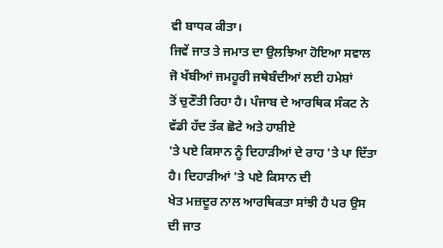ਵੀ ਬਾਧਕ ਕੀਤਾ।
ਜਿਵੇਂ ਜਾਤ ਤੇ ਜਮਾਤ ਦਾ ਉਲਝਿਆ ਹੋਇਆ ਸਵਾਲ ਜੋ ਖੱਬੀਆਂ ਜਮਹੂਰੀ ਜਥੇਬੰਦੀਆਂ ਲਈ ਹਮੇਸ਼ਾਂ
ਤੋਂ ਚੁਣੌਤੀ ਰਿਹਾ ਹੈ। ਪੰਜਾਬ ਦੇ ਆਰਥਿਕ ਸੰਕਟ ਨੇ ਵੱਡੀ ਹੱਦ ਤੱਕ ਛੋਟੇ ਅਤੇ ਹਾਸ਼ੀਏ
'ਤੇ ਪਏ ਕਿਸਾਨ ਨੂੰ ਦਿਹਾੜੀਆਂ ਦੇ ਰਾਹ 'ਤੇ ਪਾ ਦਿੱਤਾ ਹੈ। ਦਿਹਾੜੀਆਂ 'ਤੇ ਪਏ ਕਿਸਾਨ ਦੀ
ਖੇਤ ਮਜ਼ਦੂਰ ਨਾਲ ਆਰਥਿਕਤਾ ਸਾਂਝੀ ਹੈ ਪਰ ਉਸ ਦੀ ਜਾਤ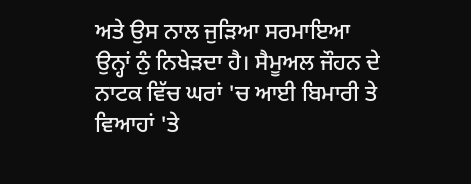ਅਤੇ ਉਸ ਨਾਲ ਜੁੜਿਆ ਸਰਮਾਇਆ
ਉਨ੍ਹਾਂ ਨੁੰ ਨਿਖੇੜਦਾ ਹੈ। ਸੈਮੂਅਲ ਜੌਹਨ ਦੇ ਨਾਟਕ ਵਿੱਚ ਘਰਾਂ 'ਚ ਆਈ ਬਿਮਾਰੀ ਤੇ
ਵਿਆਹਾਂ 'ਤੇ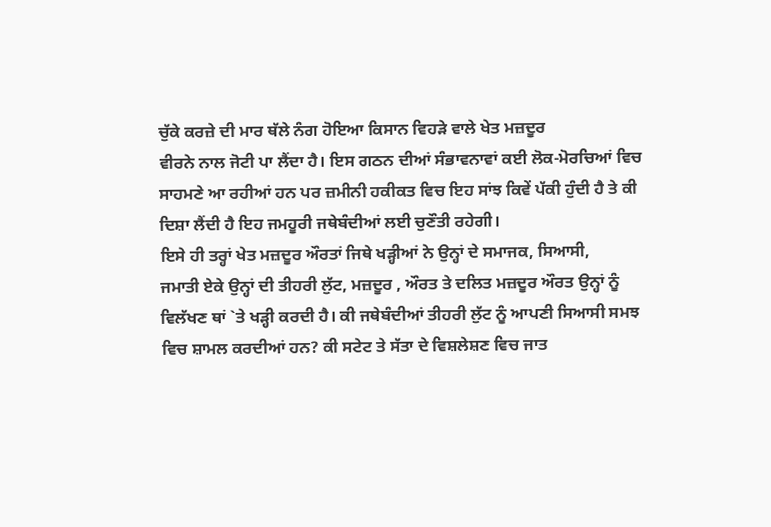ਚੁੱਕੇ ਕਰਜ਼ੇ ਦੀ ਮਾਰ ਥੱਲੇ ਨੰਗ ਹੋਇਆ ਕਿਸਾਨ ਵਿਹੜੇ ਵਾਲੇ ਖੇਤ ਮਜ਼ਦੂਰ
ਵੀਰਨੇ ਨਾਲ ਜੋਟੀ ਪਾ ਲੈਂਦਾ ਹੈ। ਇਸ ਗਠਨ ਦੀਆਂ ਸੰਭਾਵਨਾਵਾਂ ਕਈ ਲੋਕ-ਮੋਰਚਿਆਂ ਵਿਚ
ਸਾਹਮਣੇ ਆ ਰਹੀਆਂ ਹਨ ਪਰ ਜ਼ਮੀਨੀ ਹਕੀਕਤ ਵਿਚ ਇਹ ਸਾਂਝ ਕਿਵੇਂ ਪੱਕੀ ਹੁੰਦੀ ਹੈ ਤੇ ਕੀ
ਦਿਸ਼ਾ ਲੈਂਦੀ ਹੈ ਇਹ ਜਮਹੂਰੀ ਜਥੇਬੰਦੀਆਂ ਲਈ ਚੁਣੌਤੀ ਰਹੇਗੀ।
ਇਸੇ ਹੀ ਤਰ੍ਹਾਂ ਖੇਤ ਮਜ਼ਦੂਰ ਔਰਤਾਂ ਜਿਥੇ ਖੜ੍ਹੀਆਂ ਨੇ ਉਨ੍ਹਾਂ ਦੇ ਸਮਾਜਕ, ਸਿਆਸੀ,
ਜਮਾਤੀ ਏਕੇ ਉਨ੍ਹਾਂ ਦੀ ਤੀਹਰੀ ਲੁੱਟ, ਮਜ਼ਦੂਰ , ਔਰਤ ਤੇ ਦਲਿਤ ਮਜ਼ਦੂਰ ਔਰਤ ਉਨ੍ਹਾਂ ਨੂੰ
ਵਿਲੱਖਣ ਥਾਂ `ਤੇ ਖੜ੍ਹੀ ਕਰਦੀ ਹੈ। ਕੀ ਜਥੇਬੰਦੀਆਂ ਤੀਹਰੀ ਲੁੱਟ ਨੂੰ ਆਪਣੀ ਸਿਆਸੀ ਸਮਝ
ਵਿਚ ਸ਼ਾਮਲ ਕਰਦੀਆਂ ਹਨ? ਕੀ ਸਟੇਟ ਤੇ ਸੱਤਾ ਦੇ ਵਿਸ਼ਲੇਸ਼ਣ ਵਿਚ ਜਾਤ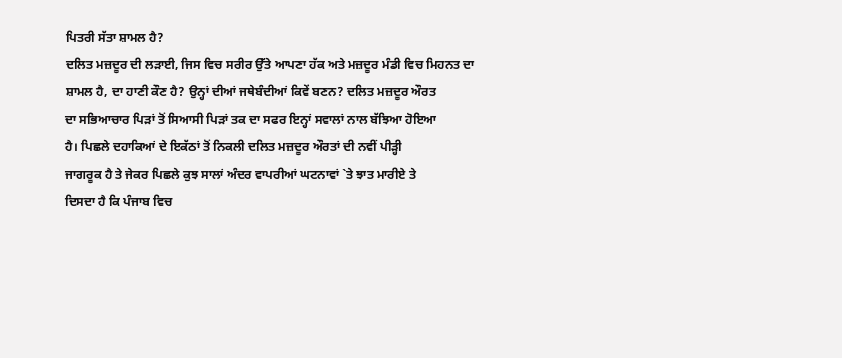ਪਿਤਰੀ ਸੱਤਾ ਸ਼ਾਮਲ ਹੈ?
ਦਲਿਤ ਮਜ਼ਦੂਰ ਦੀ ਲੜਾਈ, ਜਿਸ ਵਿਚ ਸਰੀਰ ਉੱਤੇ ਆਪਣਾ ਹੱਕ ਅਤੇ ਮਜ਼ਦੂਰ ਮੰਡੀ ਵਿਚ ਮਿਹਨਤ ਦਾ
ਸ਼ਾਮਲ ਹੈ, ਦਾ ਹਾਣੀ ਕੌਣ ਹੈ? ਉਨ੍ਹਾਂ ਦੀਆਂ ਜਥੇਬੰਦੀਆਂ ਕਿਵੇਂ ਬਣਨ? ਦਲਿਤ ਮਜ਼ਦੂਰ ਔਰਤ
ਦਾ ਸਭਿਆਚਾਰ ਪਿੜਾਂ ਤੋਂ ਸਿਆਸੀ ਪਿੜਾਂ ਤਕ ਦਾ ਸਫਰ ਇਨ੍ਹਾਂ ਸਵਾਲਾਂ ਨਾਲ ਬੱਝਿਆ ਹੋਇਆ
ਹੈ। ਪਿਛਲੇ ਦਹਾਕਿਆਂ ਦੇ ਇਕੱਠਾਂ ਤੋਂ ਨਿਕਲੀ ਦਲਿਤ ਮਜ਼ਦੂਰ ਔਰਤਾਂ ਦੀ ਨਵੀਂ ਪੀੜ੍ਹੀ
ਜਾਗਰੂਕ ਹੈ ਤੇ ਜੇਕਰ ਪਿਛਲੇ ਕੁਝ ਸਾਲਾਂ ਅੰਦਰ ਵਾਪਰੀਆਂ ਘਟਨਾਵਾਂ `ਤੇ ਝਾਤ ਮਾਰੀਏ ਤੇ
ਦਿਸਦਾ ਹੈ ਕਿ ਪੰਜਾਬ ਵਿਚ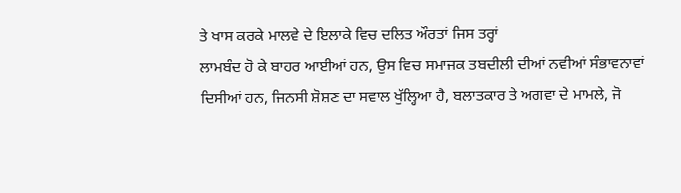ਤੇ ਖਾਸ ਕਰਕੇ ਮਾਲਵੇ ਦੇ ਇਲਾਕੇ ਵਿਚ ਦਲਿਤ ਔਰਤਾਂ ਜਿਸ ਤਰ੍ਹਾਂ
ਲਾਮਬੰਦ ਹੋ ਕੇ ਬਾਹਰ ਆਈਆਂ ਹਨ, ਉਸ ਵਿਚ ਸਮਾਜਕ ਤਬਦੀਲੀ ਦੀਆਂ ਨਵੀਆਂ ਸੰਭਾਵਨਾਵਾਂ
ਦਿਸੀਆਂ ਹਨ, ਜਿਨਸੀ ਸ਼ੋਸ਼ਣ ਦਾ ਸਵਾਲ ਖੁੱਲ੍ਹਿਆ ਹੈ, ਬਲਾਤਕਾਰ ਤੇ ਅਗਵਾ ਦੇ ਮਾਮਲੇ, ਜੋ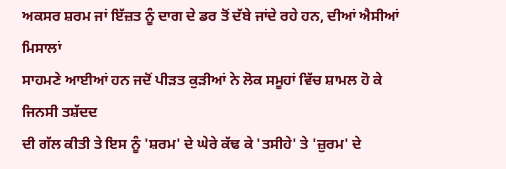ਅਕਸਰ ਸ਼ਰਮ ਜਾਂ ਇੱਜ਼ਤ ਨੂੰ ਦਾਗ ਦੇ ਡਰ ਤੋਂ ਦੱਬੇ ਜਾਂਦੇ ਰਹੇ ਹਨ, ਦੀਆਂ ਐਸੀਆਂ ਮਿਸਾਲਾਂ
ਸਾਹਮਣੇ ਆਈਆਂ ਹਨ ਜਦੋਂ ਪੀੜਤ ਕੁੜੀਆਂ ਨੇ ਲੋਕ ਸਮੂਹਾਂ ਵਿੱਚ ਸ਼ਾਮਲ ਹੋ ਕੇ ਜਿਨਸੀ ਤਸ਼ੱਦਦ
ਦੀ ਗੱਲ ਕੀਤੀ ਤੇ ਇਸ ਨੂੰ 'ਸ਼ਰਮ' ਦੇ ਘੇਰੇ ਕੱਢ ਕੇ 'ਤਸੀਹੇ' ਤੇ 'ਜ਼ੁਰਮ' ਦੇ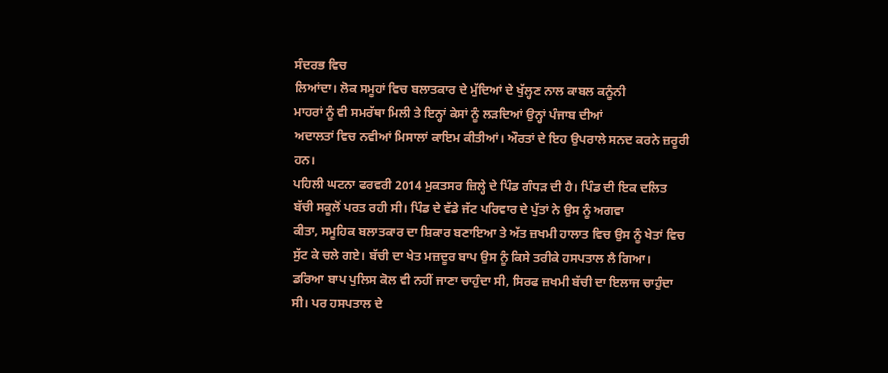ਸੰਦਰਭ ਵਿਚ
ਲਿਆਂਦਾ। ਲੋਕ ਸਮੂਹਾਂ ਵਿਚ ਬਲਾਤਕਾਰ ਦੇ ਮੁੱਦਿਆਂ ਦੇ ਖੁੱਲ੍ਹਣ ਨਾਲ ਕਾਬਲ ਕਨੂੰਨੀ
ਮਾਹਰਾਂ ਨੂੰ ਵੀ ਸਮਰੱਥਾ ਮਿਲੀ ਤੇ ਇਨ੍ਹਾਂ ਕੇਸਾਂ ਨੂੰ ਲੜਦਿਆਂ ਉਨ੍ਹਾਂ ਪੰਜਾਬ ਦੀਆਂ
ਅਦਾਲਤਾਂ ਵਿਚ ਨਵੀਆਂ ਮਿਸਾਲਾਂ ਕਾਇਮ ਕੀਤੀਆਂ। ਔਰਤਾਂ ਦੇ ਇਹ ਉਪਰਾਲੇ ਸਨਦ ਕਰਨੇ ਜ਼ਰੂਰੀ
ਹਨ।
ਪਹਿਲੀ ਘਟਨਾ ਫਰਵਰੀ 2014 ਮੁਕਤਸਰ ਜ਼ਿਲ੍ਹੇ ਦੇ ਪਿੰਡ ਗੰਧੜ ਦੀ ਹੈ। ਪਿੰਡ ਦੀ ਇਕ ਦਲਿਤ
ਬੱਚੀ ਸਕੂਲੋਂ ਪਰਤ ਰਹੀ ਸੀ। ਪਿੰਡ ਦੇ ਵੱਡੇ ਜੱਟ ਪਰਿਵਾਰ ਦੇ ਪੁੱਤਾਂ ਨੇ ਉਸ ਨੂੰ ਅਗਵਾ
ਕੀਤਾ, ਸਮੂਹਿਕ ਬਲਾਤਕਾਰ ਦਾ ਸ਼ਿਕਾਰ ਬਣਾਇਆ ਤੇ ਅੱਤ ਜ਼ਖਮੀ ਹਾਲਾਤ ਵਿਚ ਉਸ ਨੂੰ ਖੇਤਾਂ ਵਿਚ
ਸੁੱਟ ਕੇ ਚਲੇ ਗਏ। ਬੱਚੀ ਦਾ ਖੇਤ ਮਜ਼ਦੂਰ ਬਾਪ ਉਸ ਨੂੰ ਕਿਸੇ ਤਰੀਕੇ ਹਸਪਤਾਲ ਲੈ ਗਿਆ।
ਡਰਿਆ ਬਾਪ ਪੁਲਿਸ ਕੋਲ ਵੀ ਨਹੀਂ ਜਾਣਾ ਚਾਹੁੰਦਾ ਸੀ, ਸਿਰਫ ਜ਼ਖਮੀ ਬੱਚੀ ਦਾ ਇਲਾਜ ਚਾਹੁੰਦਾ
ਸੀ। ਪਰ ਹਸਪਤਾਲ ਦੇ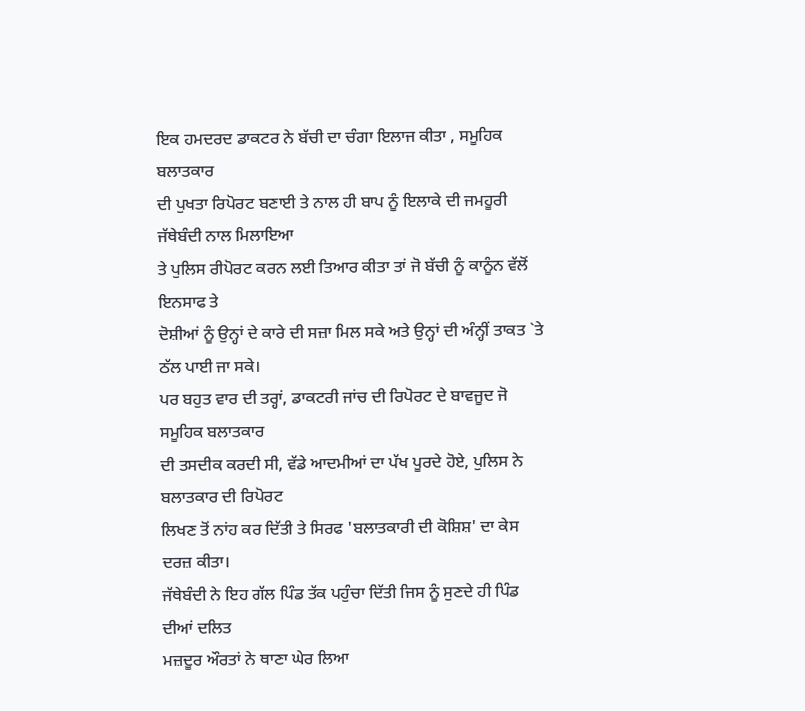ਇਕ ਹਮਦਰਦ ਡਾਕਟਰ ਨੇ ਬੱਚੀ ਦਾ ਚੰਗਾ ਇਲਾਜ ਕੀਤਾ , ਸਮੂਹਿਕ ਬਲਾਤਕਾਰ
ਦੀ ਪੁਖਤਾ ਰਿਪੋਰਟ ਬਣਾਈ ਤੇ ਨਾਲ ਹੀ ਬਾਪ ਨੂੰ ਇਲਾਕੇ ਦੀ ਜਮਹੂਰੀ ਜੱਥੇਬੰਦੀ ਨਾਲ ਮਿਲਾਇਆ
ਤੇ ਪੁਲਿਸ ਰੀਪੋਰਟ ਕਰਨ ਲਈ ਤਿਆਰ ਕੀਤਾ ਤਾਂ ਜੋ ਬੱਚੀ ਨੂੰ ਕਾਨੂੰਨ ਵੱਲੋਂ ਇਨਸਾਫ ਤੇ
ਦੋਸ਼ੀਆਂ ਨੂੰ ਉਨ੍ਹਾਂ ਦੇ ਕਾਰੇ ਦੀ ਸਜ਼ਾ ਮਿਲ ਸਕੇ ਅਤੇ ਉਨ੍ਹਾਂ ਦੀ ਅੰਨ੍ਹੀਂ ਤਾਕਤ `ਤੇ
ਠੱਲ ਪਾਈ ਜਾ ਸਕੇ।
ਪਰ ਬਹੁਤ ਵਾਰ ਦੀ ਤਰ੍ਹਾਂ, ਡਾਕਟਰੀ ਜਾਂਚ ਦੀ ਰਿਪੋਰਟ ਦੇ ਬਾਵਜੂਦ ਜੋ ਸਮੂਹਿਕ ਬਲਾਤਕਾਰ
ਦੀ ਤਸਦੀਕ ਕਰਦੀ ਸੀ, ਵੱਡੇ ਆਦਮੀਆਂ ਦਾ ਪੱਖ ਪੂਰਦੇ ਹੋਏ, ਪੁਲਿਸ ਨੇ ਬਲਾਤਕਾਰ ਦੀ ਰਿਪੋਰਟ
ਲਿਖਣ ਤੋਂ ਨਾਂਹ ਕਰ ਦਿੱਤੀ ਤੇ ਸਿਰਫ 'ਬਲਾਤਕਾਰੀ ਦੀ ਕੋਸ਼ਿਸ਼' ਦਾ ਕੇਸ ਦਰਜ਼ ਕੀਤਾ।
ਜੱਥੇਬੰਦੀ ਨੇ ਇਹ ਗੱਲ ਪਿੰਡ ਤੱਕ ਪਹੁੰਚਾ ਦਿੱਤੀ ਜਿਸ ਨੂੰ ਸੁਣਦੇ ਹੀ ਪਿੰਡ ਦੀਆਂ ਦਲਿਤ
ਮਜ਼ਦੂਰ ਔਰਤਾਂ ਨੇ ਥਾਣਾ ਘੇਰ ਲਿਆ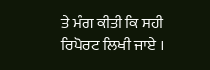ਤੇ ਮੰਗ ਕੀਤੀ ਕਿ ਸਹੀ ਰਿਪੋਰਟ ਲਿਖੀ ਜਾਏ ।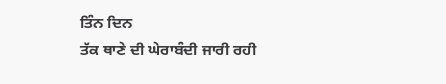ਤਿੰਨ ਦਿਨ
ਤੱਕ ਥਾਣੇ ਦੀ ਘੇਰਾਬੰਦੀ ਜਾਰੀ ਰਹੀ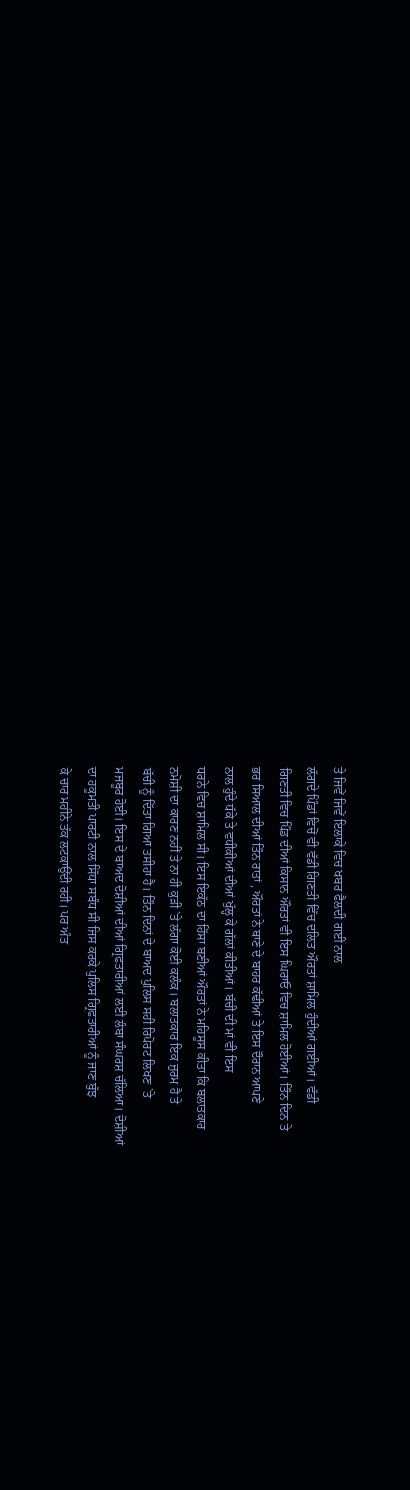ਤੇ ਜਿਵੇਂ ਜਿਵੇਂ ਇਲਾਕੇ ਵਿਚ ਖਬਰ ਫੈਲਦੀ ਗਈ ਨਾਲ
ਲੱਗਦੇ ਪਿੰਡਾਂ ਵਿਚੋਂ ਵੀ ਵੱਡੀ ਗਿਣਤੀ ਵਿੱਚ ਦਲਿਤ ਔਰਤਾਂ ਸ਼ਾਮਿਲ ਹੁੰਦੀਆਂ ਗਈਆਂ। ਵੱਡੀ
ਗਿਣਤੀ ਵਿਚ ਪਿੰਡ ਦੀਆਂ ਕਿਸਾਨ ਔਰਤਾਂ ਵੀ ਇਸ ਘਿਰਾਓ ਵਿਚ ਸ਼ਾਮਿਲ ਹੋਈਆਂ। ਤਿੰਨ ਦਿਨ ਤੇ
ਭਰ ਸਿਆਲ ਦੀਆਂ ਤਿੰਨ ਰਾਤਾਂ , ਔਰਤਾਂ ਨੇ ਥਾਣੇ ਦੇ ਬਾਹਰ ਕੱਢੀਆਂ ਤੇ ਇਸ ਦੌਰਾਨ ਆਪਣੇ
ਨਾਲ ਹੁੰਦੇ ਧੱਕੇ ਤੇ ਵਧੀਕੀਆਂ ਦੀਆਂ ਖੁੱਲ੍ਹ ਕੇ ਗੱਲਾਂ ਕੀਤੀਆਂ। ਬੱਚੀ ਦੀ ਮਾਂ ਵੀ ਇਸ
ਧਰਨੇ ਵਿਚ ਸ਼ਾਮਿਲ ਸੀ। ਇਸ ਇਕੱਠ ਦਾ ਹਿੱਸਾ ਬਣੀਆਂ ਔਰਤਾਂ ਨੇ ਮਹਿਸੂਸ ਕੀਤਾ ਕਿ ਬਲਾਤਕਾਰ
ਨਮੋਸ਼ੀ ਦਾ ਕਾਰਣ ਨਹੀਂ ਤੇ ਨਾ ਹੀ ਕੁੜੀ `ਤੇ ਲੱਗਾ ਕੋਈ ਕਲੰਕ। ਬਲਾਤਕਾਰ ਇਕ ਜ਼ੁਰਮ ਹੈ ਤੇ
ਬੱਚੀ ਨੂੰ ਦਿੱਤਾ ਗਿਆ ਤਸੀਹਾ ਹੈ। ਤਿੰਨ ਦਿਨਾਂ ਦੇ ਬਾਅਦ ਪੁਲਿਸ ਸਹੀ ਰਿਪੋਰਟ ਲਿਖਣ `ਤੇ
ਮਜਬੂਰ ਹੋਈ। ਇਸ ਦੇ ਬਾਅਦ ਦੋਸ਼ੀਆਂ ਦੀਆਂ ਗ੍ਰਿਫਤਾਰੀਆਂ ਲਈ ਲੰਬਾ ਸੰਘਰਸ਼ ਚੱਲਿਆ। ਦੋਸ਼ੀਆਂ
ਦਾ ਹਕੂਮਤੀ ਪਾਰਟੀ ਨਾਲ ਸਿੱਧਾ ਸਬੰਧ ਸੀ ਜਿਸ ਕਰਕੇ ਪੁਲਿਸ ਗ੍ਰਿਫਤਾਰੀਆਂ ਨੂੰ ਜਾਣ ਬੁੱਝ
ਕੇ ਚਾਰ ਮਹੀਨੇ ਤੱਕ ਲਟਕਾਉਂਦੀ ਰਹੀ। ਪਰ ਅੰਤ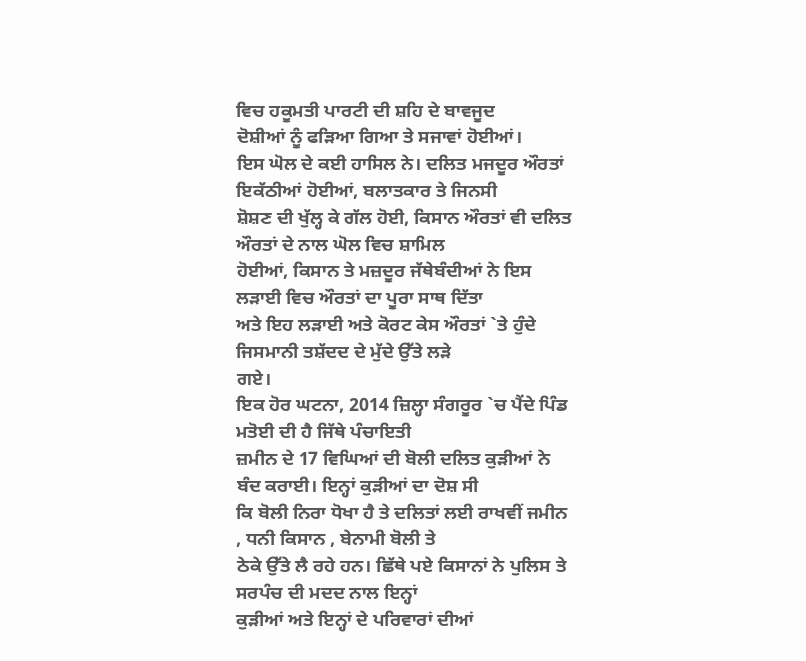ਵਿਚ ਹਕੂਮਤੀ ਪਾਰਟੀ ਦੀ ਸ਼ਹਿ ਦੇ ਬਾਵਜੂਦ
ਦੋਸ਼ੀਆਂ ਨੂੰ ਫੜਿਆ ਗਿਆ ਤੇ ਸਜਾਵਾਂ ਹੋਈਆਂ।
ਇਸ ਘੋਲ ਦੇ ਕਈ ਹਾਸਿਲ ਨੇ। ਦਲਿਤ ਮਜਦੂਰ ਔਰਤਾਂ ਇਕੱਠੀਆਂ ਹੋਈਆਂ, ਬਲਾਤਕਾਰ ਤੇ ਜਿਨਸੀ
ਸ਼ੋਸ਼ਣ ਦੀ ਖੁੱਲ੍ਹ ਕੇ ਗੱਲ ਹੋਈ, ਕਿਸਾਨ ਔਰਤਾਂ ਵੀ ਦਲਿਤ ਔਰਤਾਂ ਦੇ ਨਾਲ ਘੋਲ ਵਿਚ ਸ਼ਾਮਿਲ
ਹੋਈਆਂ, ਕਿਸਾਨ ਤੇ ਮਜ਼ਦੂਰ ਜੱਥੇਬੰਦੀਆਂ ਨੇ ਇਸ ਲੜਾਈ ਵਿਚ ਔਰਤਾਂ ਦਾ ਪੂਰਾ ਸਾਥ ਦਿੱਤਾ
ਅਤੇ ਇਹ ਲੜਾਈ ਅਤੇ ਕੋਰਟ ਕੇਸ ਔਰਤਾਂ `ਤੇ ਹੁੰਦੇ ਜਿਸਮਾਨੀ ਤਸ਼ੱਦਦ ਦੇ ਮੁੱਦੇ ਉੱਤੇ ਲੜੇ
ਗਏ।
ਇਕ ਹੋਰ ਘਟਨਾ, 2014 ਜ਼ਿਲ੍ਹਾ ਸੰਗਰੂਰ `ਚ ਪੈਂਦੇ ਪਿੰਡ ਮਤੋਈ ਦੀ ਹੈ ਜਿੱਥੇ ਪੰਚਾਇਤੀ
ਜ਼ਮੀਨ ਦੇ 17 ਵਿਘਿਆਂ ਦੀ ਬੋਲੀ ਦਲਿਤ ਕੁੜੀਆਂ ਨੇ ਬੰਦ ਕਰਾਈ। ਇਨ੍ਹਾਂ ਕੁੜੀਆਂ ਦਾ ਦੋਸ਼ ਸੀ
ਕਿ ਬੋਲੀ ਨਿਰਾ ਧੋਖਾ ਹੈ ਤੇ ਦਲਿਤਾਂ ਲਈ ਰਾਖਵੀਂ ਜਮੀਨ , ਧਨੀ ਕਿਸਾਨ , ਬੇਨਾਮੀ ਬੋਲੀ ਤੇ
ਠੇਕੇ ਉੱਤੇ ਲੈ ਰਹੇ ਹਨ। ਛਿੱਥੇ ਪਏ ਕਿਸਾਨਾਂ ਨੇ ਪੁਲਿਸ ਤੇ ਸਰਪੰਚ ਦੀ ਮਦਦ ਨਾਲ ਇਨ੍ਹਾਂ
ਕੁੜੀਆਂ ਅਤੇ ਇਨ੍ਹਾਂ ਦੇ ਪਰਿਵਾਰਾਂ ਦੀਆਂ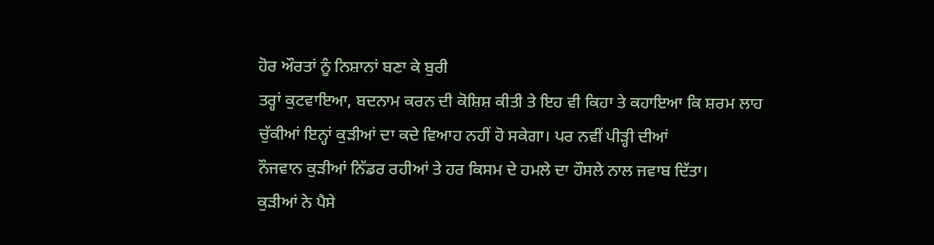ਹੋਰ ਔਰਤਾਂ ਨੂੰ ਨਿਸ਼ਾਨਾਂ ਬਣਾ ਕੇ ਬੁਰੀ
ਤਰ੍ਹਾਂ ਕੁਟਵਾਇਆ, ਬਦਨਾਮ ਕਰਨ ਦੀ ਕੋਸ਼ਿਸ਼ ਕੀਤੀ ਤੇ ਇਹ ਵੀ ਕਿਹਾ ਤੇ ਕਹਾਇਆ ਕਿ ਸ਼ਰਮ ਲਾਹ
ਚੁੱਕੀਆਂ ਇਨ੍ਹਾਂ ਕੁੜੀਆਂ ਦਾ ਕਦੇ ਵਿਆਹ ਨਹੀਂ ਹੋ ਸਕੇਗਾ। ਪਰ ਨਵੀਂ ਪੀੜ੍ਹੀ ਦੀਆਂ
ਨੌਜਵਾਨ ਕੁੜੀਆਂ ਨਿੱਡਰ ਰਹੀਆਂ ਤੇ ਹਰ ਕਿਸਮ ਦੇ ਹਮਲੇ ਦਾ ਹੌਸਲੇ ਨਾਲ ਜਵਾਬ ਦਿੱਤਾ।
ਕੁੜੀਆਂ ਨੇ ਪੈਸੇ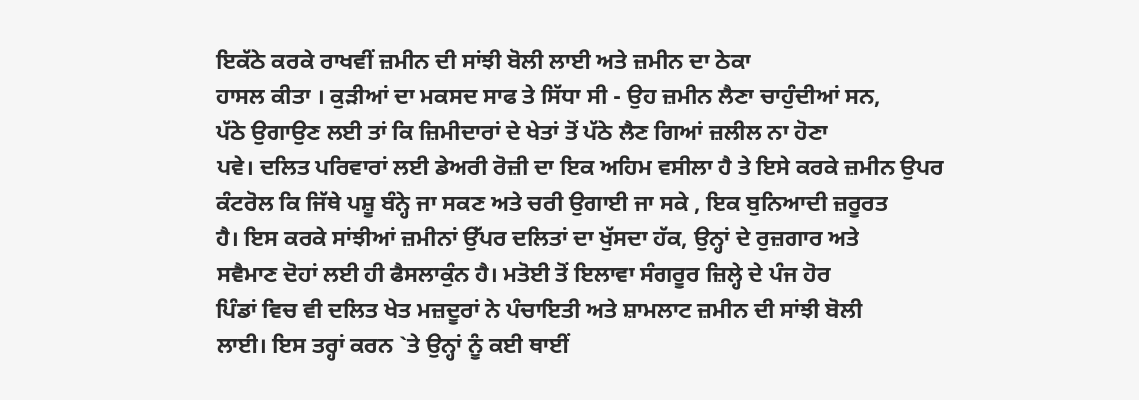ਇਕੱਠੇ ਕਰਕੇ ਰਾਖਵੀਂ ਜ਼ਮੀਨ ਦੀ ਸਾਂਝੀ ਬੋਲੀ ਲਾਈ ਅਤੇ ਜ਼ਮੀਨ ਦਾ ਠੇਕਾ
ਹਾਸਲ ਕੀਤਾ । ਕੁੜੀਆਂ ਦਾ ਮਕਸਦ ਸਾਫ ਤੇ ਸਿੱਧਾ ਸੀ - ਉਹ ਜ਼ਮੀਨ ਲੈਣਾ ਚਾਹੁੰਦੀਆਂ ਸਨ,
ਪੱਠੇ ਉਗਾਉਣ ਲਈ ਤਾਂ ਕਿ ਜ਼ਿਮੀਦਾਰਾਂ ਦੇ ਖੇਤਾਂ ਤੋਂ ਪੱਠੇ ਲੈਣ ਗਿਆਂ ਜ਼ਲੀਲ ਨਾ ਹੋਣਾ
ਪਵੇ। ਦਲਿਤ ਪਰਿਵਾਰਾਂ ਲਈ ਡੇਅਰੀ ਰੋਜ਼ੀ ਦਾ ਇਕ ਅਹਿਮ ਵਸੀਲਾ ਹੈ ਤੇ ਇਸੇ ਕਰਕੇ ਜ਼ਮੀਨ ਉਪਰ
ਕੰਟਰੋਲ ਕਿ ਜਿੱਥੇ ਪਸ਼ੂ ਬੰਨ੍ਹੇ ਜਾ ਸਕਣ ਅਤੇ ਚਰੀ ਉਗਾਈ ਜਾ ਸਕੇ , ਇਕ ਬੁਨਿਆਦੀ ਜ਼ਰੂਰਤ
ਹੈ। ਇਸ ਕਰਕੇ ਸਾਂਝੀਆਂ ਜ਼ਮੀਨਾਂ ਉੱਪਰ ਦਲਿਤਾਂ ਦਾ ਖੁੱਸਦਾ ਹੱਕ, ਉਨ੍ਹਾਂ ਦੇ ਰੁਜ਼ਗਾਰ ਅਤੇ
ਸਵੈਮਾਣ ਦੋਹਾਂ ਲਈ ਹੀ ਫੈਸਲਾਕੁੰਨ ਹੈ। ਮਤੋਈ ਤੋਂ ਇਲਾਵਾ ਸੰਗਰੂਰ ਜ਼ਿਲ੍ਹੇ ਦੇ ਪੰਜ ਹੋਰ
ਪਿੰਡਾਂ ਵਿਚ ਵੀ ਦਲਿਤ ਖੇਤ ਮਜ਼ਦੂਰਾਂ ਨੇ ਪੰਚਾਇਤੀ ਅਤੇ ਸ਼ਾਮਲਾਟ ਜ਼ਮੀਨ ਦੀ ਸਾਂਝੀ ਬੋਲੀ
ਲਾਈ। ਇਸ ਤਰ੍ਹਾਂ ਕਰਨ `ਤੇ ਉਨ੍ਹਾਂ ਨੂੰ ਕਈ ਥਾਈਂ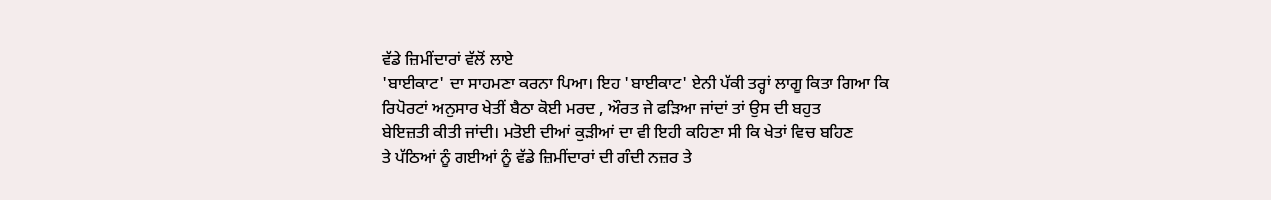ਵੱਡੇ ਜ਼ਿਮੀਂਦਾਰਾਂ ਵੱਲੋਂ ਲਾਏ
'ਬਾਈਕਾਟ' ਦਾ ਸਾਹਮਣਾ ਕਰਨਾ ਪਿਆ। ਇਹ 'ਬਾਈਕਾਟ' ਏਨੀ ਪੱਕੀ ਤਰ੍ਹਾਂ ਲਾਗੂ ਕਿਤਾ ਗਿਆ ਕਿ
ਰਿਪੋਰਟਾਂ ਅਨੁਸਾਰ ਖੇਤੀਂ ਬੈਠਾ ਕੋਈ ਮਰਦ , ਔਰਤ ਜੇ ਫੜਿਆ ਜਾਂਦਾਂ ਤਾਂ ਉਸ ਦੀ ਬਹੁਤ
ਬੇਇਜ਼ਤੀ ਕੀਤੀ ਜਾਂਦੀ। ਮਤੋਈ ਦੀਆਂ ਕੁੜੀਆਂ ਦਾ ਵੀ ਇਹੀ ਕਹਿਣਾ ਸੀ ਕਿ ਖੇਤਾਂ ਵਿਚ ਬਹਿਣ
ਤੇ ਪੱਠਿਆਂ ਨੂੰ ਗਈਆਂ ਨੂੰ ਵੱਡੇ ਜ਼ਿਮੀਂਦਾਰਾਂ ਦੀ ਗੰਦੀ ਨਜ਼ਰ ਤੇ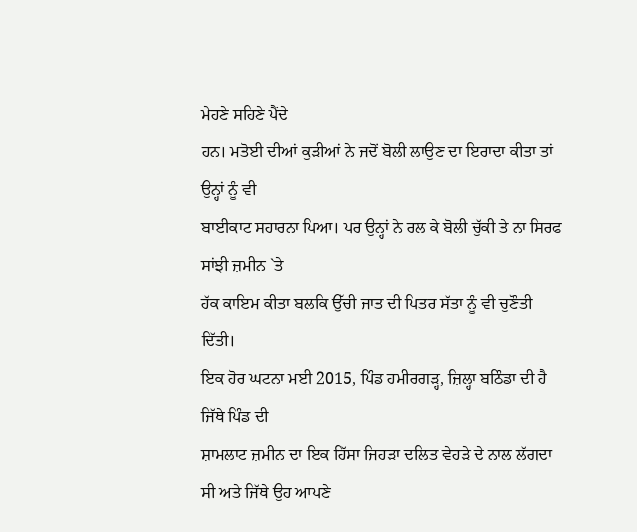ਮੇਹਣੇ ਸਹਿਣੇ ਪੈਂਦੇ
ਹਨ। ਮਤੋਈ ਦੀਆਂ ਕੁੜੀਆਂ ਨੇ ਜਦੋਂ ਬੋਲੀ ਲਾਉਣ ਦਾ ਇਰਾਦਾ ਕੀਤਾ ਤਾਂ ਉਨ੍ਹਾਂ ਨੂੰ ਵੀ
ਬਾਈਕਾਟ ਸਹਾਰਨਾ ਪਿਆ। ਪਰ ਉਨ੍ਹਾਂ ਨੇ ਰਲ ਕੇ ਬੋਲੀ ਚੁੱਕੀ ਤੇ ਨਾ ਸਿਰਫ ਸਾਂਝੀ ਜ਼ਮੀਨ `ਤੇ
ਹੱਕ ਕਾਇਮ ਕੀਤਾ ਬਲਕਿ ਉੱਚੀ ਜਾਤ ਦੀ ਪਿਤਰ ਸੱਤਾ ਨੂੰ ਵੀ ਚੁਣੌਤੀ ਦਿੱਤੀ।
ਇਕ ਹੋਰ ਘਟਨਾ ਮਈ 2015, ਪਿੰਡ ਹਮੀਰਗੜ੍ਹ, ਜ਼ਿਲ੍ਹਾ ਬਠਿੰਡਾ ਦੀ ਹੈ ਜਿੱਥੇ ਪਿੰਡ ਦੀ
ਸ਼ਾਮਲਾਟ ਜ਼ਮੀਨ ਦਾ ਇਕ ਹਿੱਸਾ ਜਿਹੜਾ ਦਲਿਤ ਵੇਹੜੇ ਦੇ ਨਾਲ ਲੱਗਦਾ ਸੀ ਅਤੇ ਜਿੱਥੇ ਉਹ ਆਪਣੇ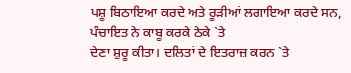ਪਸ਼ੂ ਬਿਠਾਇਆ ਕਰਦੇ ਅਤੇ ਰੂੜੀਆਂ ਲਗਾਇਆ ਕਰਦੇ ਸਨ, ਪੰਚਾਇਤ ਨੇ ਕਾਬੂ ਕਰਕੇ ਠੇਕੇ `ਤੇ
ਦੇਣਾ ਸ਼ੁਰੂ ਕੀਤਾ। ਦਲਿਤਾਂ ਦੇ ਇਤਰਾਜ਼ ਕਰਨ `ਤੇ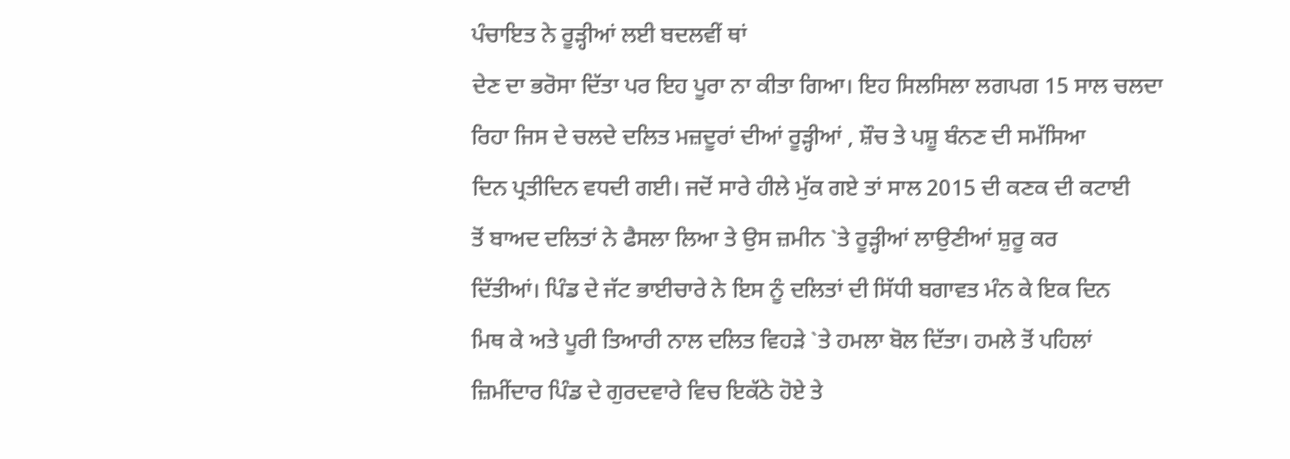ਪੰਚਾਇਤ ਨੇ ਰੂੜ੍ਹੀਆਂ ਲਈ ਬਦਲਵੀਂ ਥਾਂ
ਦੇਣ ਦਾ ਭਰੋਸਾ ਦਿੱਤਾ ਪਰ ਇਹ ਪੂਰਾ ਨਾ ਕੀਤਾ ਗਿਆ। ਇਹ ਸਿਲਸਿਲਾ ਲਗਪਗ 15 ਸਾਲ ਚਲਦਾ
ਰਿਹਾ ਜਿਸ ਦੇ ਚਲਦੇ ਦਲਿਤ ਮਜ਼ਦੂਰਾਂ ਦੀਆਂ ਰੂੜ੍ਹੀਆਂ , ਸ਼ੌਚ ਤੇ ਪਸ਼ੂ ਬੰਨਣ ਦੀ ਸਮੱਸਿਆ
ਦਿਨ ਪ੍ਰਤੀਦਿਨ ਵਧਦੀ ਗਈ। ਜਦੋਂ ਸਾਰੇ ਹੀਲੇ ਮੁੱਕ ਗਏ ਤਾਂ ਸਾਲ 2015 ਦੀ ਕਣਕ ਦੀ ਕਟਾਈ
ਤੋਂ ਬਾਅਦ ਦਲਿਤਾਂ ਨੇ ਫੈਸਲਾ ਲਿਆ ਤੇ ਉਸ ਜ਼ਮੀਨ `ਤੇ ਰੂੜ੍ਹੀਆਂ ਲਾਉਣੀਆਂ ਸ਼ੁਰੂ ਕਰ
ਦਿੱਤੀਆਂ। ਪਿੰਡ ਦੇ ਜੱਟ ਭਾਈਚਾਰੇ ਨੇ ਇਸ ਨੂੰ ਦਲਿਤਾਂ ਦੀ ਸਿੱਧੀ ਬਗਾਵਤ ਮੰਨ ਕੇ ਇਕ ਦਿਨ
ਮਿਥ ਕੇ ਅਤੇ ਪੂਰੀ ਤਿਆਰੀ ਨਾਲ ਦਲਿਤ ਵਿਹੜੇ `ਤੇ ਹਮਲਾ ਬੋਲ ਦਿੱਤਾ। ਹਮਲੇ ਤੋਂ ਪਹਿਲਾਂ
ਜ਼ਿਮੀਂਦਾਰ ਪਿੰਡ ਦੇ ਗੁਰਦਵਾਰੇ ਵਿਚ ਇਕੱਠੇ ਹੋਏ ਤੇ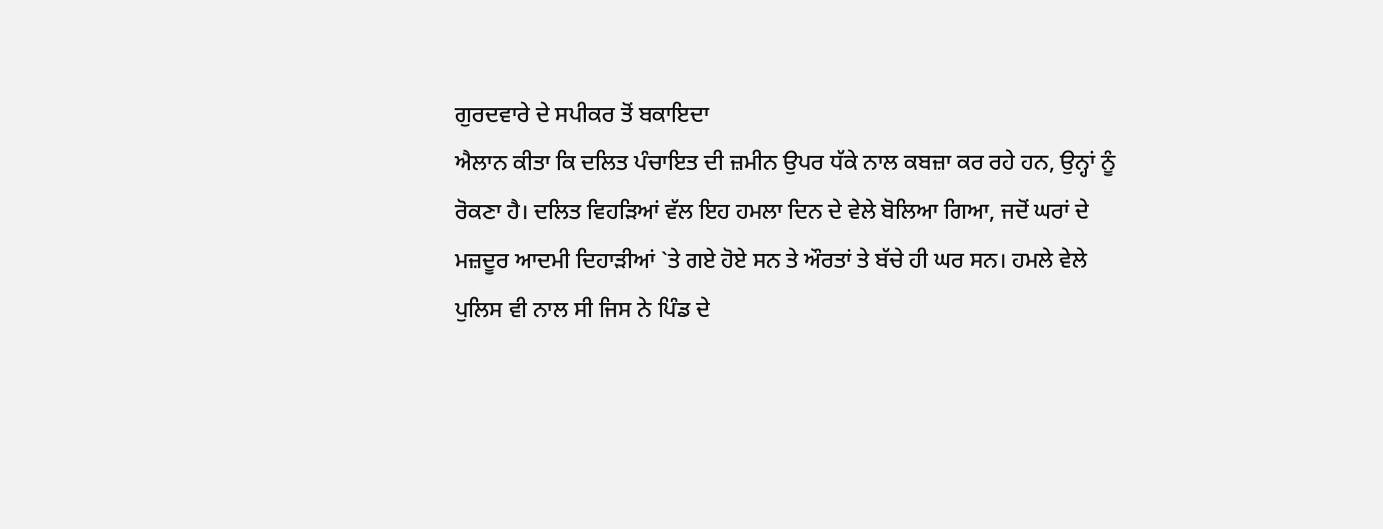ਗੁਰਦਵਾਰੇ ਦੇ ਸਪੀਕਰ ਤੋਂ ਬਕਾਇਦਾ
ਐਲਾਨ ਕੀਤਾ ਕਿ ਦਲਿਤ ਪੰਚਾਇਤ ਦੀ ਜ਼ਮੀਨ ਉਪਰ ਧੱਕੇ ਨਾਲ ਕਬਜ਼ਾ ਕਰ ਰਹੇ ਹਨ, ਉਨ੍ਹਾਂ ਨੂੰ
ਰੋਕਣਾ ਹੈ। ਦਲਿਤ ਵਿਹੜਿਆਂ ਵੱਲ ਇਹ ਹਮਲਾ ਦਿਨ ਦੇ ਵੇਲੇ ਬੋਲਿਆ ਗਿਆ, ਜਦੋਂ ਘਰਾਂ ਦੇ
ਮਜ਼ਦੂਰ ਆਦਮੀ ਦਿਹਾੜੀਆਂ `ਤੇ ਗਏ ਹੋਏ ਸਨ ਤੇ ਔਰਤਾਂ ਤੇ ਬੱਚੇ ਹੀ ਘਰ ਸਨ। ਹਮਲੇ ਵੇਲੇ
ਪੁਲਿਸ ਵੀ ਨਾਲ ਸੀ ਜਿਸ ਨੇ ਪਿੰਡ ਦੇ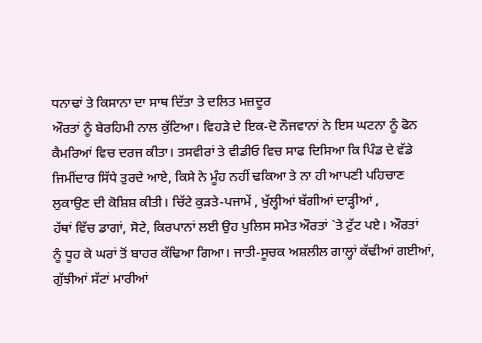ਧਨਾਢਾਂ ਤੇ ਕਿਸਾਨਾ ਦਾ ਸਾਥ ਦਿੱਤਾ ਤੇ ਦਲਿਤ ਮਜ਼ਦੂਰ
ਔਰਤਾਂ ਨੂੰ ਬੇਰਹਿਮੀ ਨਾਲ ਕੁੱਟਿਆ। ਵਿਹੜੇ ਦੇ ਇਕ-ਦੋ ਨੌਜਵਾਨਾਂ ਨੇ ਇਸ ਘਟਨਾ ਨੂੰ ਫੋਨ
ਕੈਮਰਿਆਂ ਵਿਚ ਦਰਜ ਕੀਤਾ। ਤਸਵੀਰਾਂ ਤੇ ਵੀਡੀਓ ਵਿਚ ਸਾਫ ਦਿਸਿਆ ਕਿ ਪਿੰਡ ਦੇ ਵੱਡੇ
ਜਿਮੀਂਦਾਰ ਸਿੱਧੇ ਤੁਰਦੇ ਆਏ, ਕਿਸੇ ਨੇ ਮੂੰਹ ਨਹੀਂ ਢਕਿਆ ਤੇ ਨਾ ਹੀ ਆਪਣੀ ਪਹਿਚਾਣ
ਲੁਕਾਉਣ ਦੀ ਕੋਸ਼ਿਸ਼ ਕੀਤੀ। ਚਿੱਟੇ ਕੁੜਤੇ-ਪਜਾਮੇਂ , ਖੁੱਲ੍ਹੀਆਂ ਬੱਗੀਆਂ ਦਾੜ੍ਹੀਆਂ ,
ਹੱਥਾਂ ਵਿੱਚ ਡਾਗਾਂ, ਸੋਟੇ, ਕਿਰਪਾਨਾਂ ਲਈ ਉਹ ਪੁਲਿਸ ਸਮੇਤ ਔਰਤਾਂ `ਤੇ ਟੁੱਟ ਪਏ। ਔਰਤਾਂ
ਨੂੰ ਧੂਹ ਕੇ ਘਰਾਂ ਤੋਂ ਬਾਹਰ ਕੱਢਿਆ ਗਿਆ। ਜਾਤੀ-ਸੂਚਕ ਅਸ਼ਲੀਲ ਗਾਲ੍ਹਾਂ ਕੱਢੀਆਂ ਗਈਆਂ,
ਗੁੱਝੀਆਂ ਸੱਟਾਂ ਮਾਰੀਆਂ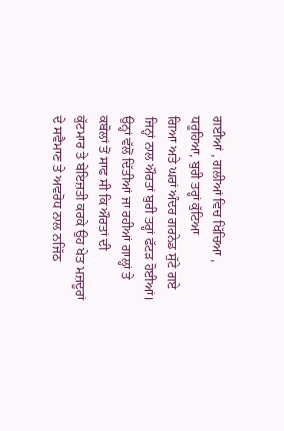ਗਈਆਂ , ਗਲੀਆਂ ਵਿਚ ਖਿੱਚਿਆ , ਧਰੂਹਿਆ, ਬੁਰੀ ਤਰ੍ਹਾਂ ਕੁੱਟਿਆ
ਗਿਆ ਅਤੇ ਘਰਾਂ ਅੰਦਰ ਗਰਨੇਡ ਸੁੱਟੇ ਗਏ ਜਿਨ੍ਹਾਂ ਨਾਲ ਔਰਤਾਂ ਬੁਰੀ ਤਰ੍ਹਾਂ ਫੱਟੜ ਹੋਈਆਂ।
ਉਨ੍ਹਾਂ ਵੱਲੋਂ ਦਿੱਤੀਆਂ ਜਾ ਰਹੀਆਂ ਗਾਲ੍ਹਾਂ ਤੇ ਕਬੋਲਾਂ ਤੋਂ ਸਾਫ ਸੀ ਕਿ ਔਰਤਾਂ ਦੀ
ਕੁੱਟਮਾਰ ਤੇ ਬੇਇਜ਼ਤੀ ਕਰਕੇ ਉਹ ਖੇਤ ਮਜ਼ਦੂਰਾਂ ਦੇ ਸਵੈਮਾਣ ਤੇ ਅਵਰੋਧ ਨਾਲ ਨਜਿੱਠ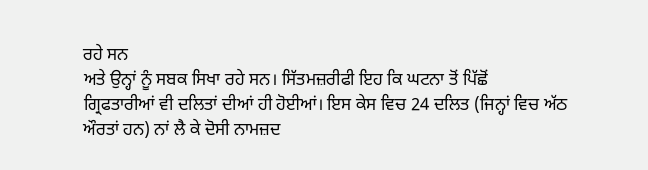ਰਹੇ ਸਨ
ਅਤੇ ਉਨ੍ਹਾਂ ਨੂੰ ਸਬਕ ਸਿਖਾ ਰਹੇ ਸਨ। ਸਿੱਤਮਜ਼ਰੀਫੀ ਇਹ ਕਿ ਘਟਨਾ ਤੋਂ ਪਿੱਛੋਂ
ਗ੍ਰਿਫਤਾਰੀਆਂ ਵੀ ਦਲਿਤਾਂ ਦੀਆਂ ਹੀ ਹੋਈਆਂ। ਇਸ ਕੇਸ ਵਿਚ 24 ਦਲਿਤ (ਜਿਨ੍ਹਾਂ ਵਿਚ ਅੱਠ
ਔਰਤਾਂ ਹਨ) ਨਾਂ ਲੈ ਕੇ ਦੋਸੀ ਨਾਮਜ਼ਦ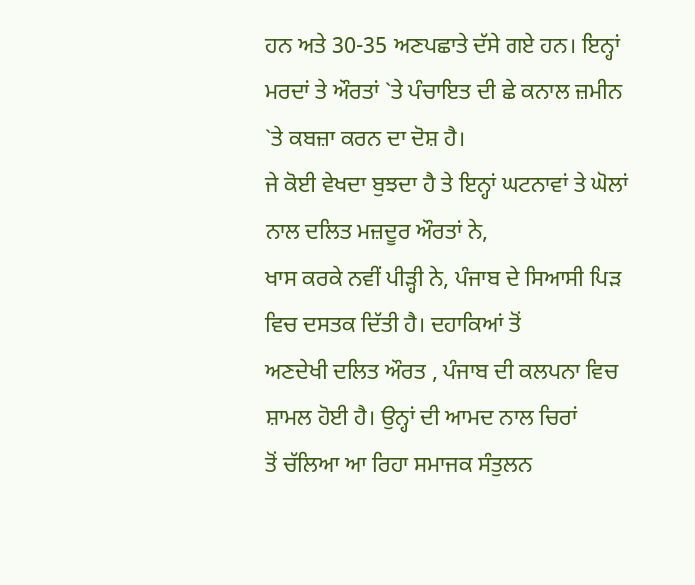ਹਨ ਅਤੇ 30-35 ਅਣਪਛਾਤੇ ਦੱਸੇ ਗਏ ਹਨ। ਇਨ੍ਹਾਂ
ਮਰਦਾਂ ਤੇ ਔਰਤਾਂ `ਤੇ ਪੰਚਾਇਤ ਦੀ ਛੇ ਕਨਾਲ ਜ਼ਮੀਨ `ਤੇ ਕਬਜ਼ਾ ਕਰਨ ਦਾ ਦੋਸ਼ ਹੈ।
ਜੇ ਕੋਈ ਵੇਖਦਾ ਬੁਝਦਾ ਹੈ ਤੇ ਇਨ੍ਹਾਂ ਘਟਨਾਵਾਂ ਤੇ ਘੋਲਾਂ ਨਾਲ ਦਲਿਤ ਮਜ਼ਦੂਰ ਔਰਤਾਂ ਨੇ,
ਖਾਸ ਕਰਕੇ ਨਵੀਂ ਪੀੜ੍ਹੀ ਨੇ, ਪੰਜਾਬ ਦੇ ਸਿਆਸੀ ਪਿੜ ਵਿਚ ਦਸਤਕ ਦਿੱਤੀ ਹੈ। ਦਹਾਕਿਆਂ ਤੋਂ
ਅਣਦੇਖੀ ਦਲਿਤ ਔਰਤ , ਪੰਜਾਬ ਦੀ ਕਲਪਨਾ ਵਿਚ ਸ਼ਾਮਲ ਹੋਈ ਹੈ। ਉਨ੍ਹਾਂ ਦੀ ਆਮਦ ਨਾਲ ਚਿਰਾਂ
ਤੋਂ ਚੱਲਿਆ ਆ ਰਿਹਾ ਸਮਾਜਕ ਸੰਤੁਲਨ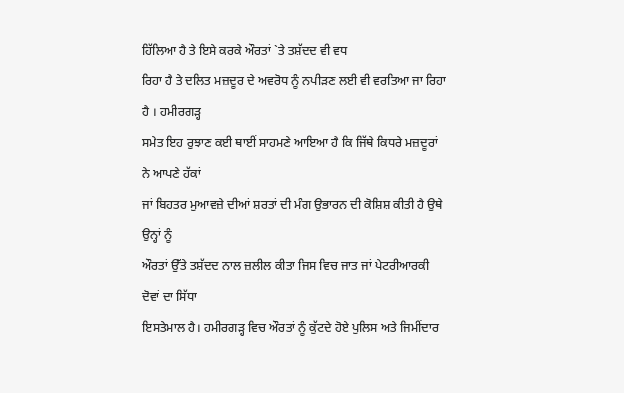ਹਿੱਲਿਆ ਹੈ ਤੇ ਇਸੇ ਕਰਕੇ ਔਰਤਾਂ `ਤੇ ਤਸ਼ੱਦਦ ਵੀ ਵਧ
ਰਿਹਾ ਹੈ ਤੇ ਦਲਿਤ ਮਜ਼ਦੂਰ ਦੇ ਅਵਰੋਧ ਨੂੰ ਨਪੀੜਣ ਲਈ ਵੀ ਵਰਤਿਆ ਜਾ ਰਿਹਾ ਹੈ । ਹਮੀਰਗੜ੍ਹ
ਸਮੇਤ ਇਹ ਰੁਝਾਣ ਕਈ ਥਾਈਂ ਸਾਹਮਣੇ ਆਇਆ ਹੈ ਕਿ ਜਿੱਥੇ ਕਿਧਰੇ ਮਜ਼ਦੂਰਾਂ ਨੇ ਆਪਣੇ ਹੱਕਾਂ
ਜਾਂ ਬਿਹਤਰ ਮੁਆਵਜ਼ੇ ਦੀਆਂ ਸ਼ਰਤਾਂ ਦੀ ਮੰਗ ਉਭਾਰਨ ਦੀ ਕੋਸ਼ਿਸ਼ ਕੀਤੀ ਹੈ ਉਥੇ ਉਨ੍ਹਾਂ ਨੂੰ
ਔਰਤਾਂ ਉੱਤੇ ਤਸ਼ੱਦਦ ਨਾਲ ਜ਼ਲੀਲ ਕੀਤਾ ਜਿਸ ਵਿਚ ਜਾਤ ਜਾਂ ਪੇਟਰੀਆਰਕੀ ਦੋਵਾਂ ਦਾ ਸਿੱਧਾ
ਇਸਤੇਮਾਲ ਹੈ। ਹਮੀਰਗੜ੍ਹ ਵਿਚ ਔਰਤਾਂ ਨੂੰ ਕੁੱਟਦੇ ਹੋਏ ਪੁਲਿਸ ਅਤੇ ਜਿਮੀਂਦਾਰ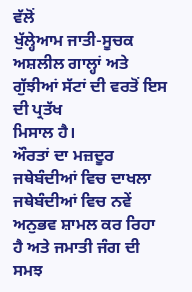ਵੱਲੋਂ
ਖੁੱਲ੍ਹੇਆਮ ਜਾਤੀ-ਸੂਚਕ ਅਸ਼ਲੀਲ ਗਾਲ੍ਹਾਂ ਅਤੇ ਗੁੱਝੀਆਂ ਸੱਟਾਂ ਦੀ ਵਰਤੋਂ ਇਸ ਦੀ ਪ੍ਰਤੱਖ
ਮਿਸਾਲ ਹੈ।
ਔਰਤਾਂ ਦਾ ਮਜ਼ਦੂਰ ਜਥੇਬੰਦੀਆਂ ਵਿਚ ਦਾਖਲਾ ਜਥੇਬੰਦੀਆਂ ਵਿਚ ਨਵੇਂ ਅਨੁਭਵ ਸ਼ਾਮਲ ਕਰ ਰਿਹਾ
ਹੈ ਅਤੇ ਜਮਾਤੀ ਜੰਗ ਦੀ ਸਮਝ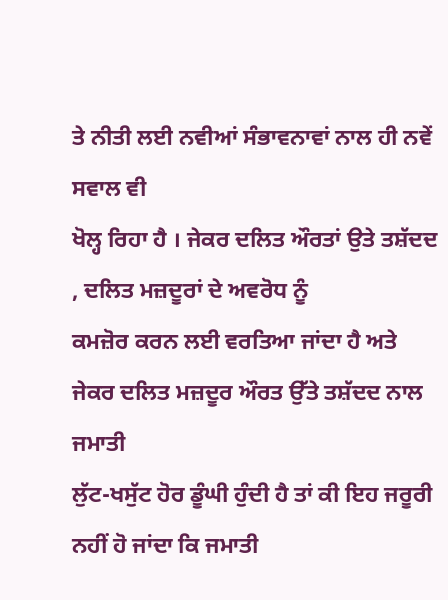ਤੇ ਨੀਤੀ ਲਈ ਨਵੀਆਂ ਸੰਭਾਵਨਾਵਾਂ ਨਾਲ ਹੀ ਨਵੇਂ ਸਵਾਲ ਵੀ
ਖੋਲ੍ਹ ਰਿਹਾ ਹੈ । ਜੇਕਰ ਦਲਿਤ ਔਰਤਾਂ ਉਤੇ ਤਸ਼ੱਦਦ , ਦਲਿਤ ਮਜ਼ਦੂਰਾਂ ਦੇ ਅਵਰੋਧ ਨੂੰ
ਕਮਜ਼ੋਰ ਕਰਨ ਲਈ ਵਰਤਿਆ ਜਾਂਦਾ ਹੈ ਅਤੇ ਜੇਕਰ ਦਲਿਤ ਮਜ਼ਦੂਰ ਔਰਤ ਉੱਤੇ ਤਸ਼ੱਦਦ ਨਾਲ ਜਮਾਤੀ
ਲੁੱਟ-ਖਸੁੱਟ ਹੋਰ ਡੂੰਘੀ ਹੁੰਦੀ ਹੈ ਤਾਂ ਕੀ ਇਹ ਜਰੂਰੀ ਨਹੀਂ ਹੋ ਜਾਂਦਾ ਕਿ ਜਮਾਤੀ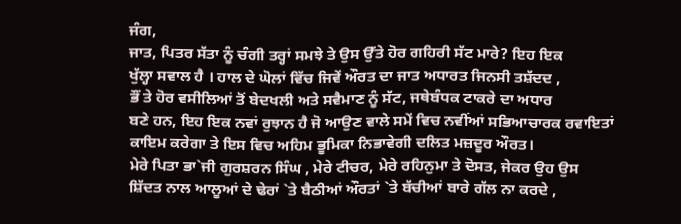ਜੰਗ,
ਜਾਤ, ਪਿਤਰ ਸੱਤਾ ਨੂੰ ਚੰਗੀ ਤਰ੍ਹਾਂ ਸਮਝੇ ਤੇ ਉਸ ਉੱਤੇ ਹੋਰ ਗਹਿਰੀ ਸੱਟ ਮਾਰੇ? ਇਹ ਇਕ
ਖੁੱਲ੍ਹਾ ਸਵਾਲ ਹੈ । ਹਾਲ ਦੇ ਘੋਲਾਂ ਵਿੱਚ ਜਿਵੇਂ ਔਰਤ ਦਾ ਜਾਤ ਅਧਾਰਤ ਜਿਨਸੀ ਤਸ਼ੱਦਦ ,
ਭੌਂ ਤੇ ਹੋਰ ਵਸੀਲਿਆਂ ਤੋਂ ਬੇਦਖਲੀ ਅਤੇ ਸਵੈਮਾਣ ਨੂੰ ਸੱਟ, ਜਥੇਬੰਧਕ ਟਾਕਰੇ ਦਾ ਅਧਾਰ
ਬਣੇ ਹਨ, ਇਹ ਇਕ ਨਵਾਂ ਰੁਝਾਨ ਹੈ ਜੋ ਆਉਣ ਵਾਲੇ ਸਮੇਂ ਵਿਚ ਨਵੀਂਆਂ ਸਭਿਆਚਾਰਕ ਰਵਾਇਤਾਂ
ਕਾਇਮ ਕਰੇਗਾ ਤੇ ਇਸ ਵਿਚ ਅਹਿਮ ਭੂਮਿਕਾ ਨਿਭਾਵੇਗੀ ਦਲਿਤ ਮਜ਼ਦੂਰ ਔਰਤ।
ਮੇਰੇ ਪਿਤਾ ਭਾ`ਜੀ ਗੁਰਸ਼ਰਨ ਸਿੰਘ , ਮੇਰੇ ਟੀਚਰ, ਮੇਰੇ ਰਹਿਨੁਮਾ ਤੇ ਦੋਸਤ, ਜੇਕਰ ਉਹ ਉਸ
ਸ਼ਿੱਦਤ ਨਾਲ ਆਲੂਆਂ ਦੇ ਢੇਰਾਂ `ਤੇ ਬੈਠੀਆਂ ਔਰਤਾਂ `ਤੇ ਬੱਚੀਆਂ ਬਾਰੇ ਗੱਲ ਨਾ ਕਰਦੇ ,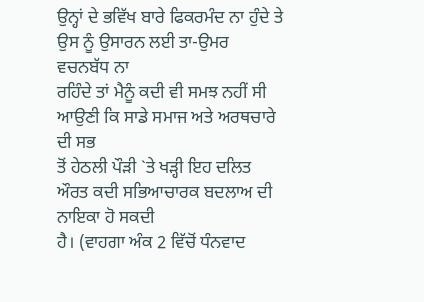ਉਨ੍ਹਾਂ ਦੇ ਭਵਿੱਖ ਬਾਰੇ ਫਿਕਰਮੰਦ ਨਾ ਹੁੰਦੇ ਤੇ ਉਸ ਨੂੰ ਉਸਾਰਨ ਲਈ ਤਾ-ਉਮਰ ਵਚਨਬੱਧ ਨਾ
ਰਹਿੰਦੇ ਤਾਂ ਮੈਨੂੰ ਕਦੀ ਵੀ ਸਮਝ ਨਹੀਂ ਸੀ ਆਉਣੀ ਕਿ ਸਾਡੇ ਸਮਾਜ ਅਤੇ ਅਰਥਚਾਰੇ ਦੀ ਸਭ
ਤੋਂ ਹੇਠਲੀ ਪੌੜੀ `ਤੇ ਖੜ੍ਹੀ ਇਹ ਦਲਿਤ ਔਰਤ ਕਦੀ ਸਭਿਆਚਾਰਕ ਬਦਲਾਅ ਦੀ ਨਾਇਕਾ ਹੋ ਸਕਦੀ
ਹੈ। (ਵਾਹਗਾ ਅੰਕ 2 ਵਿੱਚੋਂ ਧੰਨਵਾਦ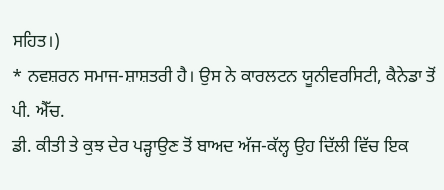ਸਹਿਤ।)
* ਨਵਸ਼ਰਨ ਸਮਾਜ-ਸ਼ਾਸ਼ਤਰੀ ਹੈ। ਉਸ ਨੇ ਕਾਰਲਟਨ ਯੂਨੀਵਰਸਿਟੀ, ਕੈਨੇਡਾ ਤੋਂ ਪੀ. ਐੱਚ.
ਡੀ. ਕੀਤੀ ਤੇ ਕੁਝ ਦੇਰ ਪੜ੍ਹਾਉਣ ਤੋਂ ਬਾਅਦ ਅੱਜ-ਕੱਲ੍ਹ ਉਹ ਦਿੱਲੀ ਵਿੱਚ ਇਕ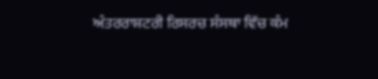ਅੰਤਰਰਾਸ਼ਟਰੀ ਰਿਸਰਚ ਸੰਸਥਾ ਵਿੱਚ ਕੰਮ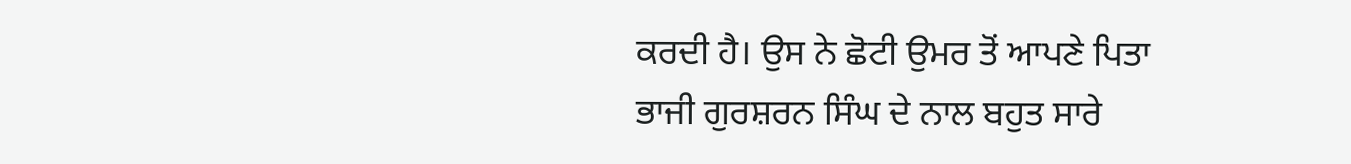ਕਰਦੀ ਹੈ। ਉਸ ਨੇ ਛੋਟੀ ਉਮਰ ਤੋਂ ਆਪਣੇ ਪਿਤਾ
ਭਾਜੀ ਗੁਰਸ਼ਰਨ ਸਿੰਘ ਦੇ ਨਾਲ ਬਹੁਤ ਸਾਰੇ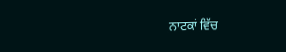ਨਾਟਕਾਂ ਵਿੱਚ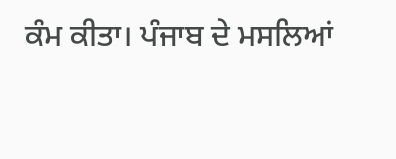ਕੰਮ ਕੀਤਾ। ਪੰਜਾਬ ਦੇ ਮਸਲਿਆਂ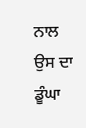ਨਾਲ ਉਸ ਦਾ ਡੂੰਘਾ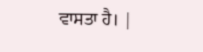ਵਾਸਤਾ ਹੈ। |